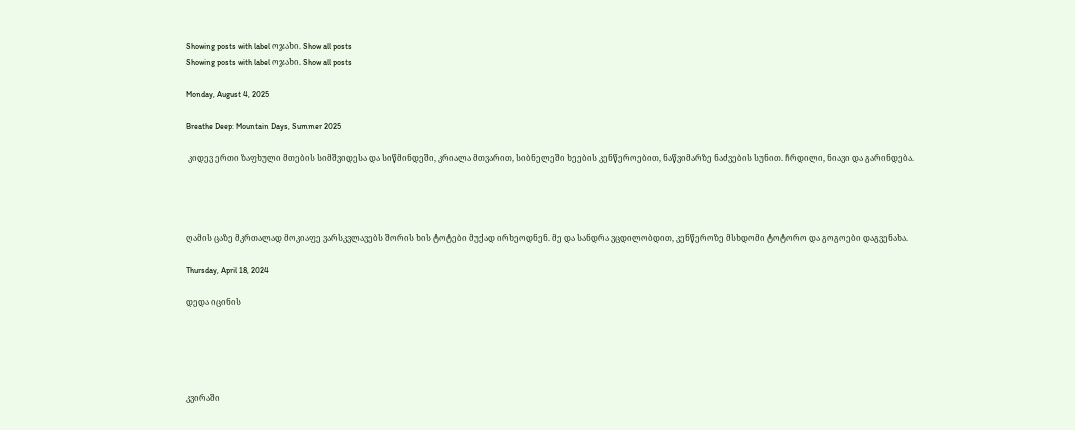Showing posts with label ოჯახი. Show all posts
Showing posts with label ოჯახი. Show all posts

Monday, August 4, 2025

Breathe Deep: Mountain Days, Summer 2025

 კიდევ ერთი ზაფხული მთების სიმშვიდესა და სიწმინდეში, კრიალა მთვარით, სიბნელეში ხეების კენწეროებით, ნაწვიმარზე ნაძვების სუნით. ჩრდილი, ნიავი და გარინდება.




ღამის ცაზე მკრთალად მოკიაფე ვარსკვლავებს შორის ხის ტოტები მუქად ირხეოდნენ. მე და სანდრა ვცდილობდით, კენწეროზე მსხდომი ტოტორო და გოგოები დაგვენახა.

Thursday, April 18, 2024

დედა იცინის





კვირაში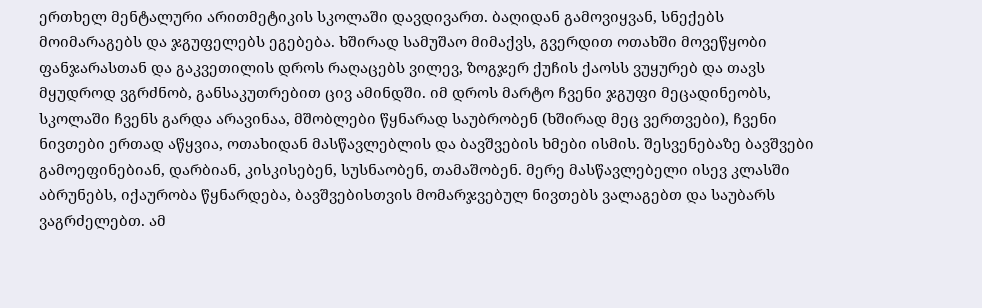ერთხელ მენტალური არითმეტიკის სკოლაში დავდივართ. ბაღიდან გამოვიყვან, სნექებს მოიმარაგებს და ჯგუფელებს ეგებება. ხშირად სამუშაო მიმაქვს, გვერდით ოთახში მოვეწყობი ფანჯარასთან და გაკვეთილის დროს რაღაცებს ვილევ, ზოგჯერ ქუჩის ქაოსს ვუყურებ და თავს მყუდროდ ვგრძნობ, განსაკუთრებით ცივ ამინდში. იმ დროს მარტო ჩვენი ჯგუფი მეცადინეობს, სკოლაში ჩვენს გარდა არავინაა, მშობლები წყნარად საუბრობენ (ხშირად მეც ვერთვები), ჩვენი ნივთები ერთად აწყვია, ოთახიდან მასწავლებლის და ბავშვების ხმები ისმის. შესვენებაზე ბავშვები გამოეფინებიან, დარბიან, კისკისებენ, სუსნაობენ, თამაშობენ. მერე მასწავლებელი ისევ კლასში აბრუნებს, იქაურობა წყნარდება, ბავშვებისთვის მომარჯვებულ ნივთებს ვალაგებთ და საუბარს ვაგრძელებთ. ამ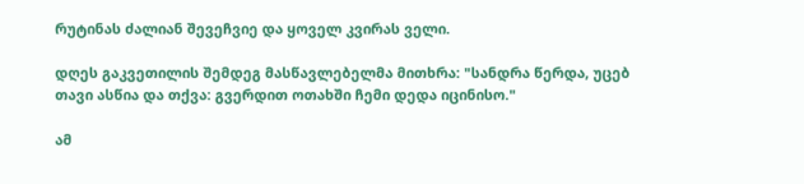რუტინას ძალიან შევეჩვიე და ყოველ კვირას ველი.

დღეს გაკვეთილის შემდეგ მასწავლებელმა მითხრა: "სანდრა წერდა, უცებ თავი ასწია და თქვა: გვერდით ოთახში ჩემი დედა იცინისო."

ამ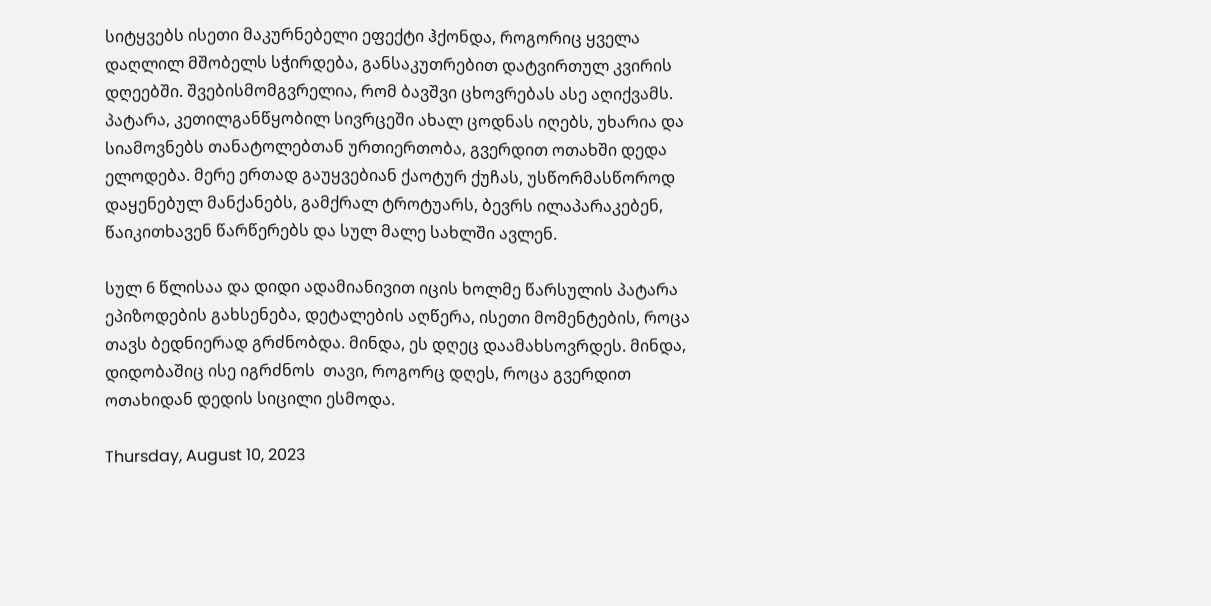სიტყვებს ისეთი მაკურნებელი ეფექტი ჰქონდა, როგორიც ყველა დაღლილ მშობელს სჭირდება, განსაკუთრებით დატვირთულ კვირის დღეებში. შვებისმომგვრელია, რომ ბავშვი ცხოვრებას ასე აღიქვამს. პატარა, კეთილგანწყობილ სივრცეში ახალ ცოდნას იღებს, უხარია და სიამოვნებს თანატოლებთან ურთიერთობა, გვერდით ოთახში დედა ელოდება. მერე ერთად გაუყვებიან ქაოტურ ქუჩას, უსწორმასწოროდ დაყენებულ მანქანებს, გამქრალ ტროტუარს, ბევრს ილაპარაკებენ, წაიკითხავენ წარწერებს და სულ მალე სახლში ავლენ.

სულ 6 წლისაა და დიდი ადამიანივით იცის ხოლმე წარსულის პატარა ეპიზოდების გახსენება, დეტალების აღწერა, ისეთი მომენტების, როცა თავს ბედნიერად გრძნობდა. მინდა, ეს დღეც დაამახსოვრდეს. მინდა, დიდობაშიც ისე იგრძნოს  თავი, როგორც დღეს, როცა გვერდით ოთახიდან დედის სიცილი ესმოდა.

Thursday, August 10, 2023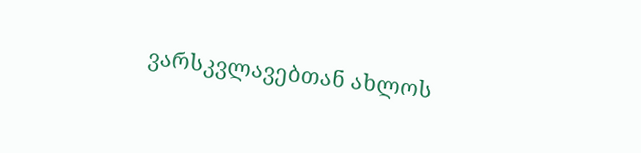ვარსკვლავებთან ახლოს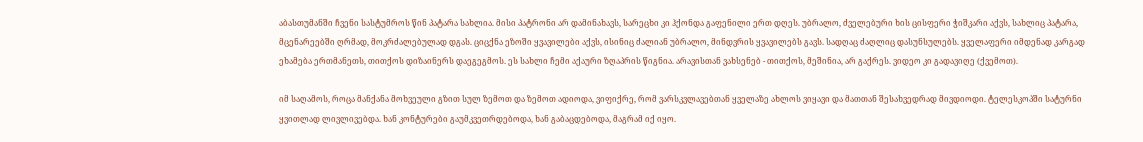აბასთუმანში ჩვენი სასტუმროს წინ პატარა სახლია. მისი პატრონი არ დამინახავს, სარეცხი კი ჰქონდა გაფენილი ერთ დღეს. უბრალო, ძველებური ხის ცისფერი ჭიშკარი აქვს, სახლიც პატარა, მცენარეებში ღრმად, მოკრძალებულად დგას. ციცქნა ეზოში ყვავილები აქვს, ისინიც ძალიან უბრალო, მინდვრის ყვავილებს გავს. სადღაც ძაღლიც დასუნსულებს. ყველაფერი იმდენად კარგად ეხამება ერთმანეთს, თითქოს დიზაინერს დაეგეგმოს. ეს სახლი ჩემი აქაური ზღაპრის წიგნია. არავისთან ვახსენებ - თითქოს, მეშინია, არ გაქრეს. ვიდეო კი გადავიღე (ქვემოთ).

იმ საღამოს, როცა მანქანა მოხვეული გზით სულ ზემოთ და ზემოთ ადიოდა, ვიფიქრე, რომ ვარსკვლავებთან ყველაზე ახლოს ვიყავი და მათთან შესახვედრად მივდიოდი. ტელესკოპში სატურნი ყვითლად ლივლივებდა. ხან კონტურები გაუმკვეთრდებოდა, ხან გაბაცდებოდა, მაგრამ იქ იყო.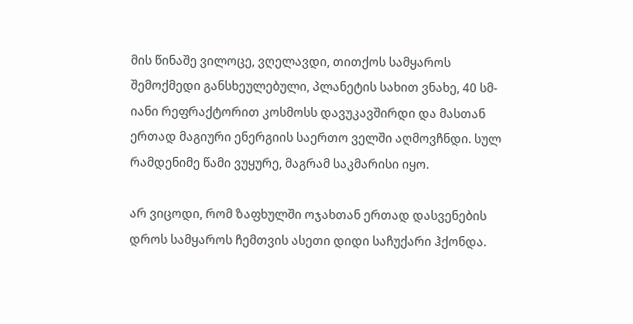მის წინაშე ვილოცე, ვღელავდი, თითქოს სამყაროს შემოქმედი განსხეულებული, პლანეტის სახით ვნახე, 40 სმ-იანი რეფრაქტორით კოსმოსს დავუკავშირდი და მასთან ერთად მაგიური ენერგიის საერთო ველში აღმოვჩნდი. სულ რამდენიმე წამი ვუყურე, მაგრამ საკმარისი იყო.

არ ვიცოდი, რომ ზაფხულში ოჯახთან ერთად დასვენების დროს სამყაროს ჩემთვის ასეთი დიდი საჩუქარი ჰქონდა.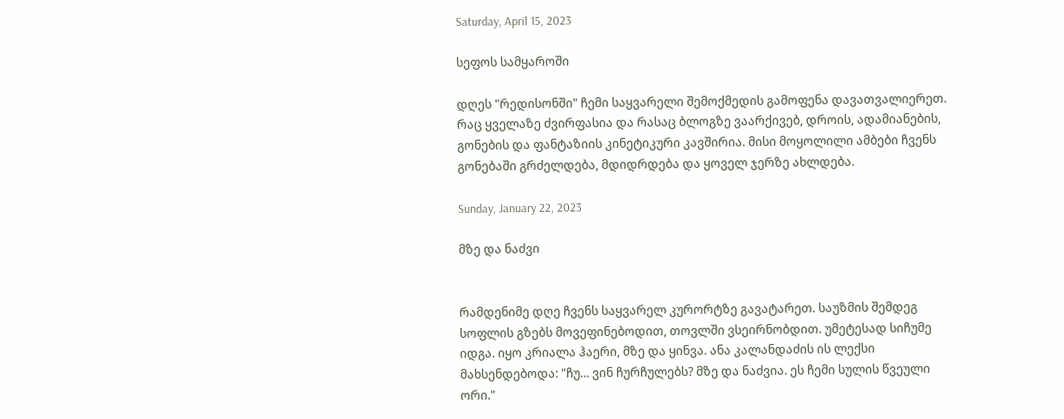Saturday, April 15, 2023

სეფოს სამყაროში

დღეს "რედისონში" ჩემი საყვარელი შემოქმედის გამოფენა დავათვალიერეთ. რაც ყველაზე ძვირფასია და რასაც ბლოგზე ვაარქივებ, დროის, ადამიანების, გონების და ფანტაზიის კინეტიკური კავშირია. მისი მოყოლილი ამბები ჩვენს გონებაში გრძელდება, მდიდრდება და ყოველ ჯერზე ახლდება.

Sunday, January 22, 2023

მზე და ნაძვი


რამდენიმე დღე ჩვენს საყვარელ კურორტზე გავატარეთ. საუზმის შემდეგ სოფლის გზებს მოვეფინებოდით, თოვლში ვსეირნობდით. უმეტესად სიჩუმე იდგა. იყო კრიალა ჰაერი, მზე და ყინვა. ანა კალანდაძის ის ლექსი მახსენდებოდა: "ჩუ... ვინ ჩურჩულებს? მზე და ნაძვია. ეს ჩემი სულის წვეული ორი."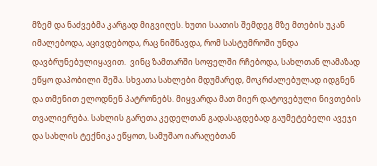მზემ და ნაძვებმა კარგად მიგვიღეს. ხუთი საათის შემდეგ მზე მთების უკან იმალებოდა, აცივდებოდა, რაც ნიშნავდა, რომ სასტუმროში უნდა დავბრუნებულიყავით.  ვინც ზამთარში სოფელში რჩებოდა, სახლთან ლამაზად ეწყო დაპობილი შეშა. სხვათა სახლები მდუმარედ, მოკრძალებულად იდგნენ და თმენით ელოდნენ პატრონებს. მიყვარდა მათ მიერ დატოვებული ნივთების თვალიერება. სახლის გარეთა კედელთან გადასაგდებად გაუმეტებელი ავეჯი და სახლის ტექნიკა ეწყოთ, სამუშაო იარაღებთან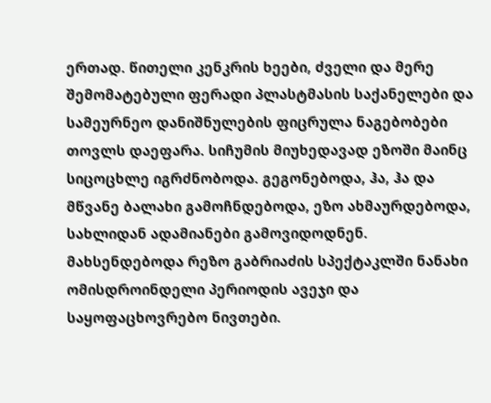ერთად. წითელი კენკრის ხეები, ძველი და მერე შემომატებული ფერადი პლასტმასის საქანელები და სამეურნეო დანიშნულების ფიცრულა ნაგებობები თოვლს დაეფარა. სიჩუმის მიუხედავად ეზოში მაინც სიცოცხლე იგრძნობოდა. გეგონებოდა, ჰა, ჰა და მწვანე ბალახი გამოჩნდებოდა, ეზო ახმაურდებოდა, სახლიდან ადამიანები გამოვიდოდნენ. მახსენდებოდა რეზო გაბრიაძის სპექტაკლში ნანახი ომისდროინდელი პერიოდის ავეჯი და საყოფაცხოვრებო ნივთები.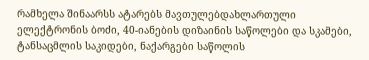რამხელა შინაარსს ატარებს მავთულებდახლართული ელექტრონის ბოძი, 40-იანების დიზაინის საწოლები და სკამები, ტანსაცმლის საკიდები, ნაქარგები საწოლის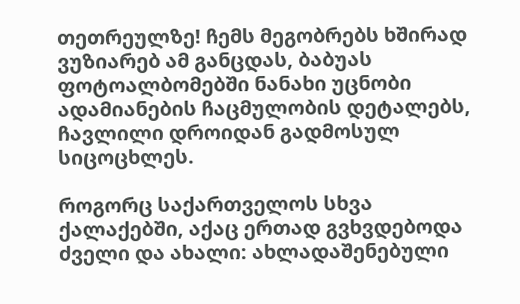თეთრეულზე! ჩემს მეგობრებს ხშირად ვუზიარებ ამ განცდას, ბაბუას ფოტოალბომებში ნანახი უცნობი ადამიანების ჩაცმულობის დეტალებს, ჩავლილი დროიდან გადმოსულ სიცოცხლეს.

როგორც საქართველოს სხვა ქალაქებში, აქაც ერთად გვხვდებოდა ძველი და ახალი: ახლადაშენებული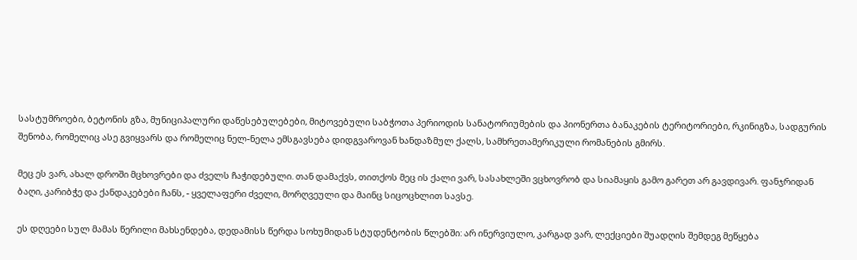სასტუმროები, ბეტონის გზა, მუნიციპალური დაწესებულებები, მიტოვებული საბჭოთა პერიოდის სანატორიუმების და პიონერთა ბანაკების ტერიტორიები, რკინიგზა, სადგურის შენობა, რომელიც ასე გვიყვარს და რომელიც ნელ-ნელა ემსგავსება დიდგვაროვან ხანდაზმულ ქალს, სამხრეთამერიკული რომანების გმირს.

მეც ეს ვარ, ახალ დროში მცხოვრები და ძველს ჩაჭიდებული. თან დამაქვს, თითქოს მეც ის ქალი ვარ, სასახლეში ვცხოვრობ და სიამაყის გამო გარეთ არ გავდივარ. ფანჯრიდან ბაღი, კარიბჭე და ქანდაკებები ჩანს, - ყველაფერი ძველი, მორღვეული და მაინც სიცოცხლით სავსე.

ეს დღეები სულ მამას წერილი მახსენდება, დედამისს წერდა სოხუმიდან სტუდენტობის წლებში: არ ინერვიულო, კარგად ვარ, ლექციები შუადღის შემდეგ მეწყება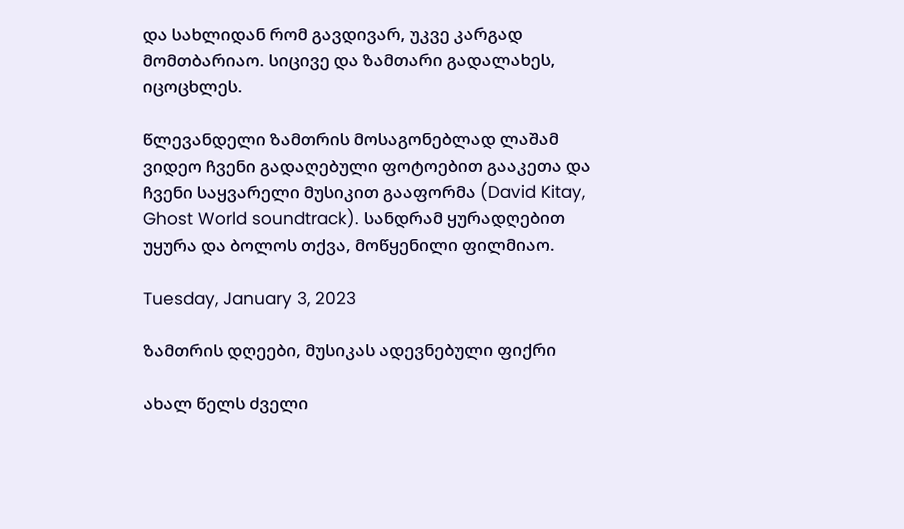და სახლიდან რომ გავდივარ, უკვე კარგად მომთბარიაო. სიცივე და ზამთარი გადალახეს, იცოცხლეს.

წლევანდელი ზამთრის მოსაგონებლად ლაშამ ვიდეო ჩვენი გადაღებული ფოტოებით გააკეთა და ჩვენი საყვარელი მუსიკით გააფორმა (David Kitay, Ghost World soundtrack). სანდრამ ყურადღებით უყურა და ბოლოს თქვა, მოწყენილი ფილმიაო.

Tuesday, January 3, 2023

ზამთრის დღეები, მუსიკას ადევნებული ფიქრი

ახალ წელს ძველი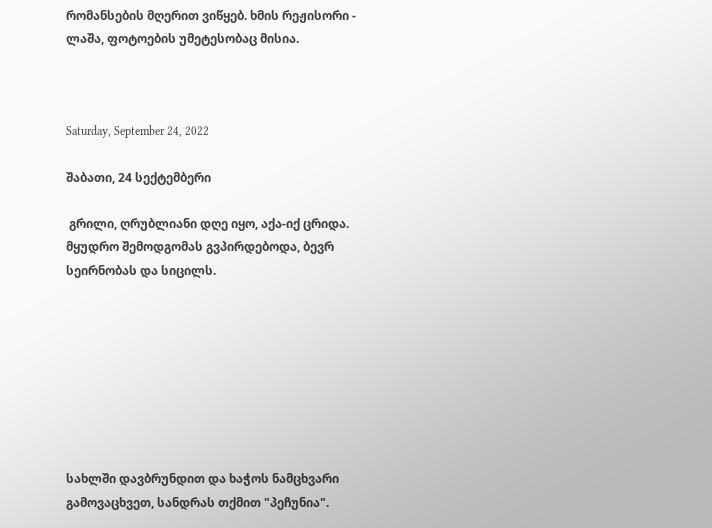რომანსების მღერით ვიწყებ. ხმის რეჟისორი - ლაშა, ფოტოების უმეტესობაც მისია.



Saturday, September 24, 2022

შაბათი, 24 სექტემბერი

 გრილი, ღრუბლიანი დღე იყო, აქა-იქ ცრიდა. მყუდრო შემოდგომას გვპირდებოდა, ბევრ სეირნობას და სიცილს.








სახლში დავბრუნდით და ხაჭოს ნამცხვარი გამოვაცხვეთ, სანდრას თქმით "პეჩუნია".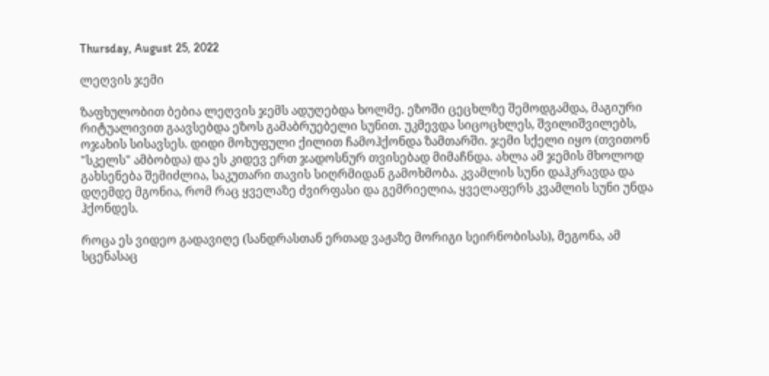Thursday, August 25, 2022

ლეღვის ჯემი

ზაფხულობით ბებია ლეღვის ჯემს ადუღებდა ხოლმე. ეზოში ცეცხლზე შემოდგამდა, მაგიური რიტუალივით გაავსებდა ეზოს გამაბრუებელი სუნით. უკმევდა სიცოცხლეს, შვილიშვილებს, ოჯახის სისავსეს. დიდი მოხუფული ქილით ჩამოჰქონდა ზამთარში. ჯემი სქელი იყო (თვითონ "სკელს" ამბობდა) და ეს კიდევ ერთ ჯადოსნურ თვისებად მიმაჩნდა. ახლა ამ ჯემის მხოლოდ გახსენება შემიძლია, საკუთარი თავის სიღრმიდან გამოხმობა. კვამლის სუნი დაჰკრავდა და დღემდე მგონია, რომ რაც ყველაზე ძვირფასი და გემრიელია, ყველაფერს კვამლის სუნი უნდა ჰქონდეს.

როცა ეს ვიდეო გადავიღე (სანდრასთან ერთად ვაჟაზე მორიგი სეირნობისას), მეგონა, ამ სცენასაც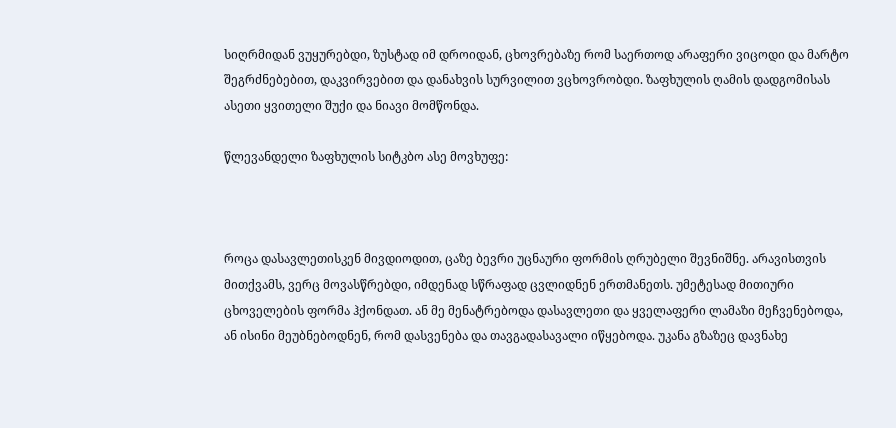სიღრმიდან ვუყურებდი, ზუსტად იმ დროიდან, ცხოვრებაზე რომ საერთოდ არაფერი ვიცოდი და მარტო შეგრძნებებით, დაკვირვებით და დანახვის სურვილით ვცხოვრობდი. ზაფხულის ღამის დადგომისას ასეთი ყვითელი შუქი და ნიავი მომწონდა.

წლევანდელი ზაფხულის სიტკბო ასე მოვხუფე:



როცა დასავლეთისკენ მივდიოდით, ცაზე ბევრი უცნაური ფორმის ღრუბელი შევნიშნე. არავისთვის მითქვამს, ვერც მოვასწრებდი, იმდენად სწრაფად ცვლიდნენ ერთმანეთს. უმეტესად მითიური ცხოველების ფორმა ჰქონდათ. ან მე მენატრებოდა დასავლეთი და ყველაფერი ლამაზი მეჩვენებოდა, ან ისინი მეუბნებოდნენ, რომ დასვენება და თავგადასავალი იწყებოდა. უკანა გზაზეც დავნახე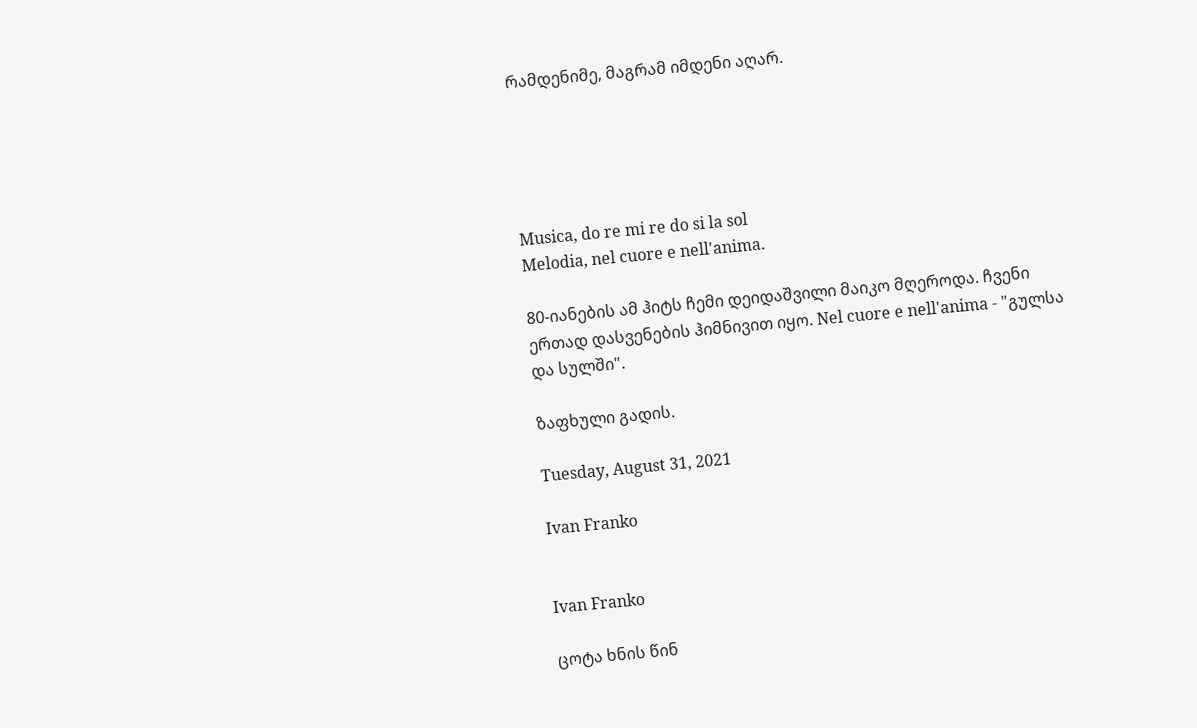რამდენიმე, მაგრამ იმდენი აღარ.





Musica, do re mi re do si la sol
Melodia, nel cuore e nell'anima.

80-იანების ამ ჰიტს ჩემი დეიდაშვილი მაიკო მღეროდა. ჩვენი ერთად დასვენების ჰიმნივით იყო. Nel cuore e nell'anima - "გულსა და სულში".

ზაფხული გადის.

Tuesday, August 31, 2021

Ivan Franko


Ivan Franko

ცოტა ხნის წინ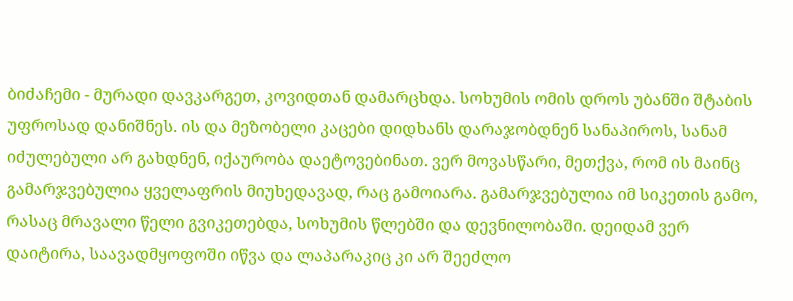ბიძაჩემი - მურადი დავკარგეთ, კოვიდთან დამარცხდა. სოხუმის ომის დროს უბანში შტაბის უფროსად დანიშნეს. ის და მეზობელი კაცები დიდხანს დარაჯობდნენ სანაპიროს, სანამ იძულებული არ გახდნენ, იქაურობა დაეტოვებინათ. ვერ მოვასწარი, მეთქვა, რომ ის მაინც გამარჯვებულია ყველაფრის მიუხედავად, რაც გამოიარა. გამარჯვებულია იმ სიკეთის გამო, რასაც მრავალი წელი გვიკეთებდა, სოხუმის წლებში და დევნილობაში. დეიდამ ვერ დაიტირა, საავადმყოფოში იწვა და ლაპარაკიც კი არ შეეძლო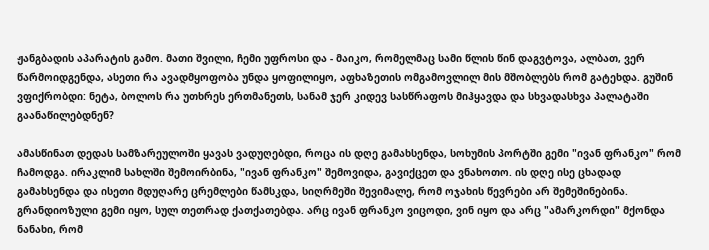ჟანგბადის აპარატის გამო. მათი შვილი, ჩემი უფროსი და - მაიკო, რომელმაც სამი წლის წინ დაგვტოვა, ალბათ, ვერ წარმოიდგენდა, ასეთი რა ავადმყოფობა უნდა ყოფილიყო, აფხაზეთის ომგამოვლილ მის მშობლებს რომ გატეხდა. გუშინ ვფიქრობდი: ნეტა, ბოლოს რა უთხრეს ერთმანეთს, სანამ ჯერ კიდევ სასწრაფოს მიჰყავდა და სხვადასხვა პალატაში გაანაწილებდნენ?

ამასწინათ დედას სამზარეულოში ყავას ვადუღებდი, როცა ის დღე გამახსენდა, სოხუმის პორტში გემი "ივან ფრანკო" რომ ჩამოდგა. ირაკლიმ სახლში შემოირბინა, "ივან ფრანკო" შემოვიდა, გავიქცეთ და ვნახოთო. ის დღე ისე ცხადად გამახსენდა და ისეთი მდუღარე ცრემლები წამსკდა, სიღრმეში შევიმალე, რომ ოჯახის წევრები არ შემეშინებინა. გრანდიოზული გემი იყო, სულ თეთრად ქათქათებდა. არც ივან ფრანკო ვიცოდი, ვინ იყო და არც "ამარკორდი" მქონდა ნანახი, რომ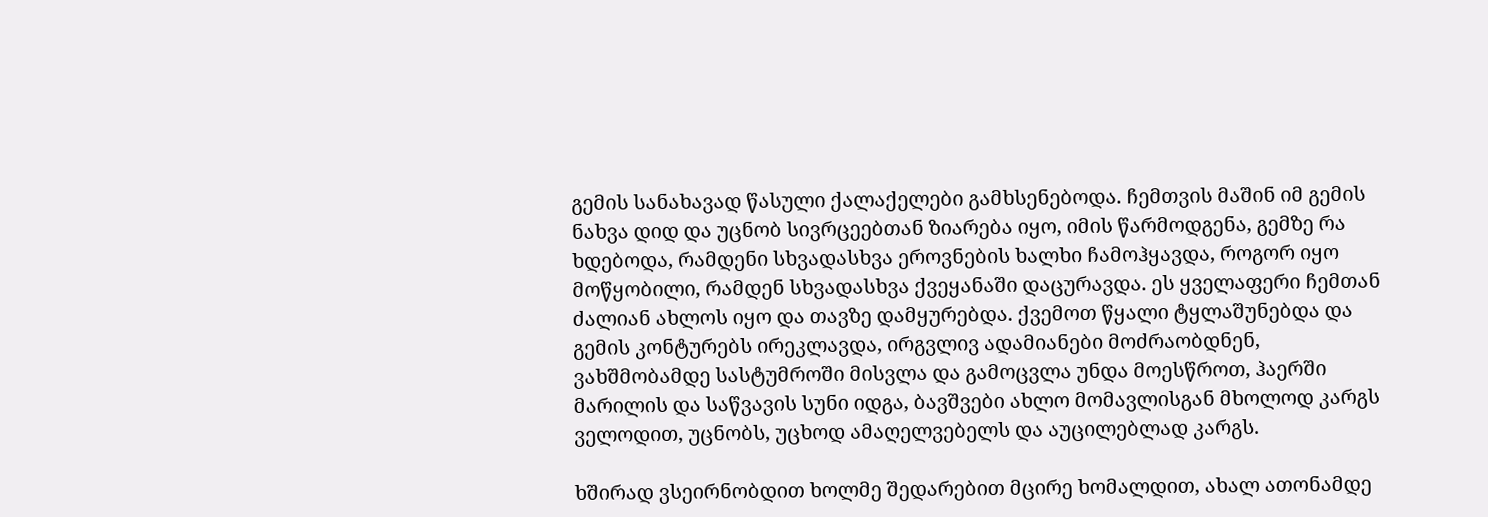გემის სანახავად წასული ქალაქელები გამხსენებოდა. ჩემთვის მაშინ იმ გემის ნახვა დიდ და უცნობ სივრცეებთან ზიარება იყო, იმის წარმოდგენა, გემზე რა ხდებოდა, რამდენი სხვადასხვა ეროვნების ხალხი ჩამოჰყავდა, როგორ იყო მოწყობილი, რამდენ სხვადასხვა ქვეყანაში დაცურავდა. ეს ყველაფერი ჩემთან ძალიან ახლოს იყო და თავზე დამყურებდა. ქვემოთ წყალი ტყლაშუნებდა და გემის კონტურებს ირეკლავდა, ირგვლივ ადამიანები მოძრაობდნენ, ვახშმობამდე სასტუმროში მისვლა და გამოცვლა უნდა მოესწროთ, ჰაერში მარილის და საწვავის სუნი იდგა, ბავშვები ახლო მომავლისგან მხოლოდ კარგს ველოდით, უცნობს, უცხოდ ამაღელვებელს და აუცილებლად კარგს.

ხშირად ვსეირნობდით ხოლმე შედარებით მცირე ხომალდით, ახალ ათონამდე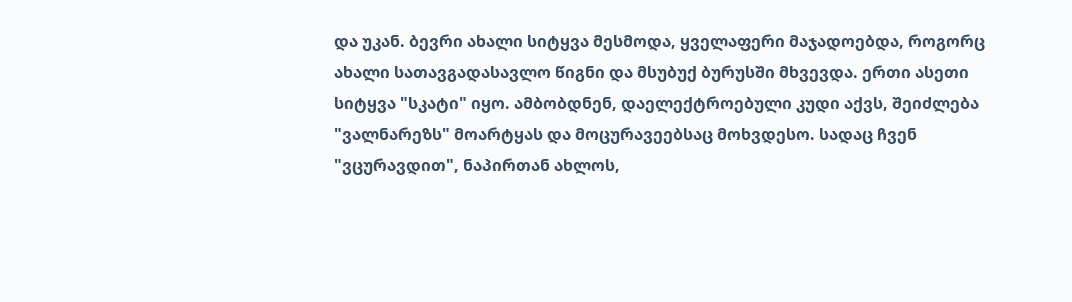და უკან. ბევრი ახალი სიტყვა მესმოდა, ყველაფერი მაჯადოებდა, როგორც ახალი სათავგადასავლო წიგნი და მსუბუქ ბურუსში მხვევდა. ერთი ასეთი სიტყვა "სკატი" იყო. ამბობდნენ, დაელექტროებული კუდი აქვს, შეიძლება "ვალნარეზს" მოარტყას და მოცურავეებსაც მოხვდესო. სადაც ჩვენ "ვცურავდით", ნაპირთან ახლოს,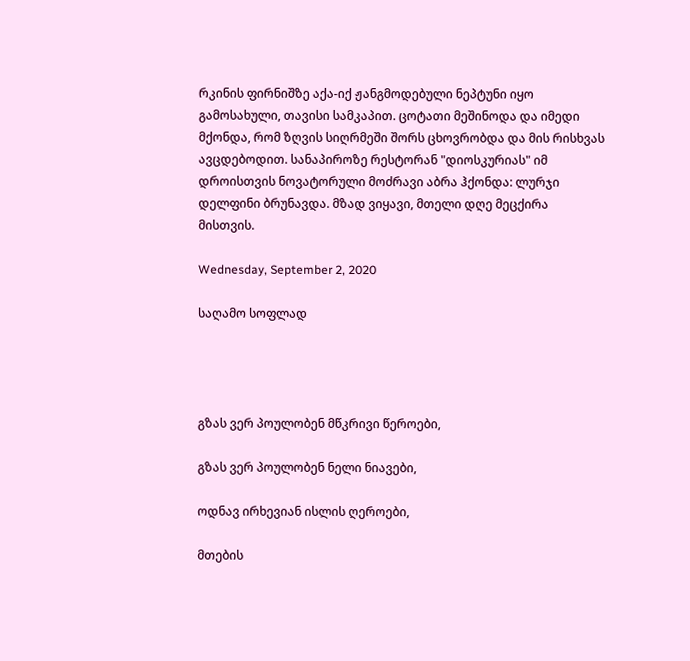რკინის ფირნიშზე აქა-იქ ჟანგმოდებული ნეპტუნი იყო გამოსახული, თავისი სამკაპით. ცოტათი მეშინოდა და იმედი მქონდა, რომ ზღვის სიღრმეში შორს ცხოვრობდა და მის რისხვას ავცდებოდით. სანაპიროზე რესტორან "დიოსკურიას" იმ დროისთვის ნოვატორული მოძრავი აბრა ჰქონდა: ლურჯი დელფინი ბრუნავდა. მზად ვიყავი, მთელი დღე მეცქირა მისთვის.

Wednesday, September 2, 2020

საღამო სოფლად




გზას ვერ პოულობენ მწკრივი წეროები,

გზას ვერ პოულობენ ნელი ნიავები,

ოდნავ ირხევიან ისლის ღეროები,

მთების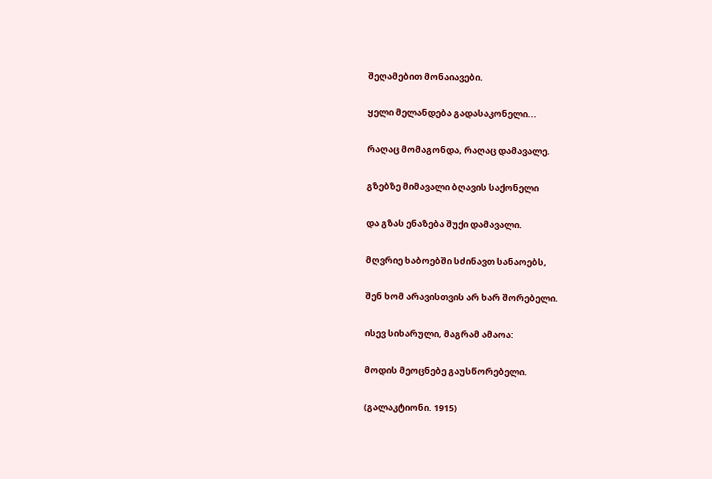შეღამებით მონაიავები.

ყელი მელანდება გადასაკონელი...

რაღაც მომაგონდა, რაღაც დამავალე.

გზებზე მიმავალი ბღავის საქონელი

და გზას ენაზება შუქი დამავალი.

მღვრიე ხაბოებში სძინავთ სანაოებს,

შენ ხომ არავისთვის არ ხარ შორებელი.

ისევ სიხარული, მაგრამ ამაოა:

მოდის მეოცნებე გაუსწორებელი.

(გალაკტიონი. 1915)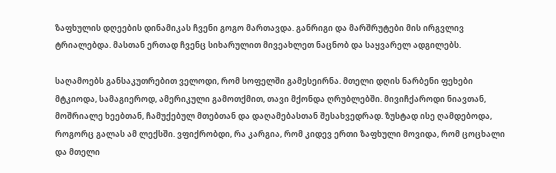ზაფხულის დღეების დინამიკას ჩვენი გოგო მართავდა. განრიგი და მარშრუტები მის ირგვლივ ტრიალებდა. მასთან ერთად ჩვენც სიხარულით მივეახლეთ ნაცნობ და საყვარელ ადგილებს.

საღამოებს განსაკუთრებით ველოდი, რომ სოფელში გამესეირნა. მთელი დღის ნარბენი ფეხები მტკიოდა, სამაგიეროდ, ამერიკული გამოთქმით, თავი მქონდა ღრუბლებში. მივიჩქაროდი ნიავთან, მოშრიალე ხეებთან, ჩამუქებულ მთებთან და დაღამებასთან შესახვედრად. ზუსტად ისე ღამდებოდა, როგორც გალას ამ ლექსში. ვფიქრობდი, რა კარგია, რომ კიდევ ერთი ზაფხული მოვიდა, რომ ცოცხალი და მთელი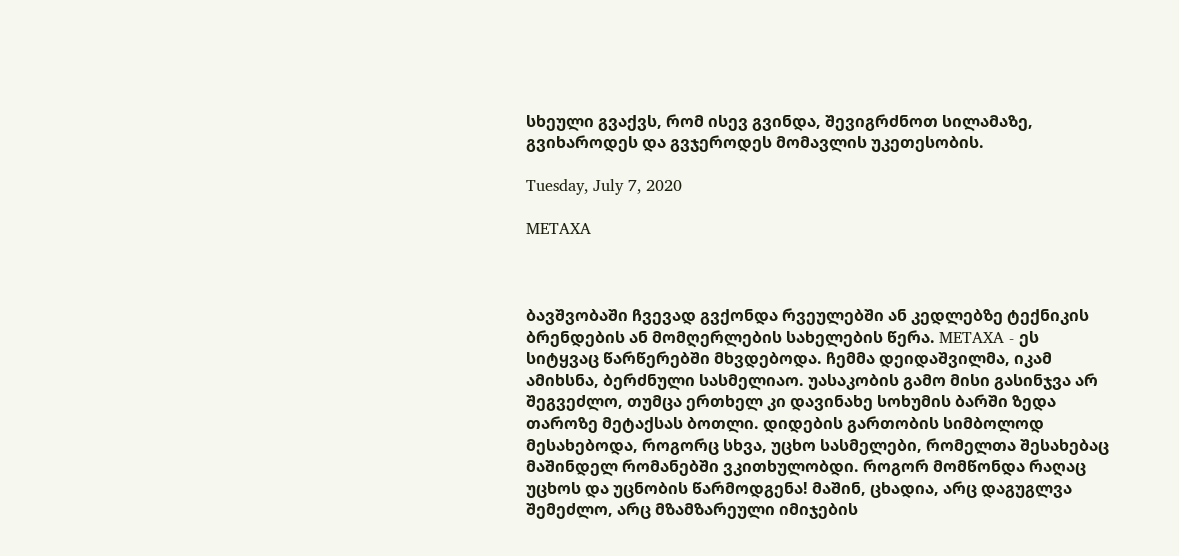სხეული გვაქვს, რომ ისევ გვინდა, შევიგრძნოთ სილამაზე, გვიხაროდეს და გვჯეროდეს მომავლის უკეთესობის.

Tuesday, July 7, 2020

METAXA



ბავშვობაში ჩვევად გვქონდა რვეულებში ან კედლებზე ტექნიკის ბრენდების ან მომღერლების სახელების წერა. METAXA - ეს სიტყვაც წარწერებში მხვდებოდა. ჩემმა დეიდაშვილმა, იკამ ამიხსნა, ბერძნული სასმელიაო. უასაკობის გამო მისი გასინჯვა არ შეგვეძლო, თუმცა ერთხელ კი დავინახე სოხუმის ბარში ზედა თაროზე მეტაქსას ბოთლი. დიდების გართობის სიმბოლოდ მესახებოდა, როგორც სხვა, უცხო სასმელები, რომელთა შესახებაც მაშინდელ რომანებში ვკითხულობდი. როგორ მომწონდა რაღაც უცხოს და უცნობის წარმოდგენა! მაშინ, ცხადია, არც დაგუგლვა შემეძლო, არც მზამზარეული იმიჯების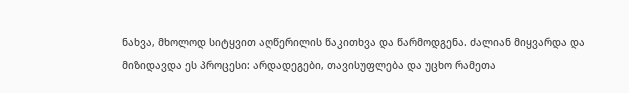ნახვა, მხოლოდ სიტყვით აღწერილის წაკითხვა და წარმოდგენა. ძალიან მიყვარდა და მიზიდავდა ეს პროცესი: არდადეგები, თავისუფლება და უცხო რამეთა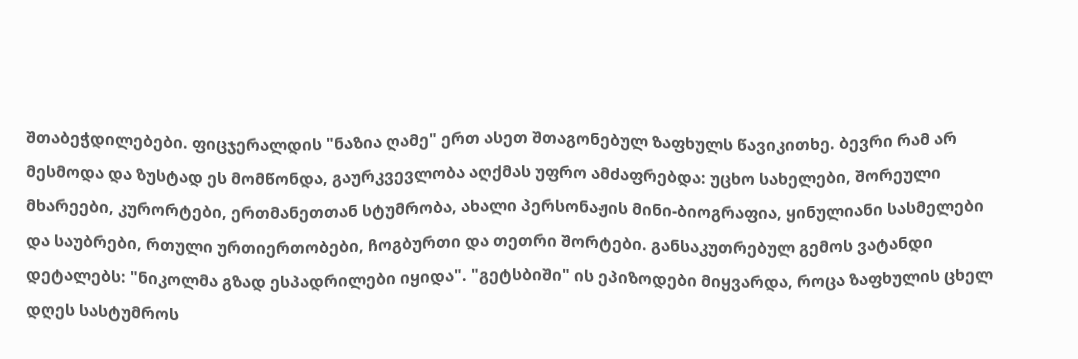შთაბეჭდილებები. ფიცჯერალდის "ნაზია ღამე" ერთ ასეთ შთაგონებულ ზაფხულს წავიკითხე. ბევრი რამ არ მესმოდა და ზუსტად ეს მომწონდა, გაურკვევლობა აღქმას უფრო ამძაფრებდა: უცხო სახელები, შორეული მხარეები, კურორტები, ერთმანეთთან სტუმრობა, ახალი პერსონაჟის მინი-ბიოგრაფია, ყინულიანი სასმელები და საუბრები, რთული ურთიერთობები, ჩოგბურთი და თეთრი შორტები. განსაკუთრებულ გემოს ვატანდი დეტალებს: "ნიკოლმა გზად ესპადრილები იყიდა". "გეტსბიში" ის ეპიზოდები მიყვარდა, როცა ზაფხულის ცხელ დღეს სასტუმროს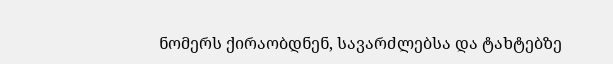ნომერს ქირაობდნენ, სავარძლებსა და ტახტებზე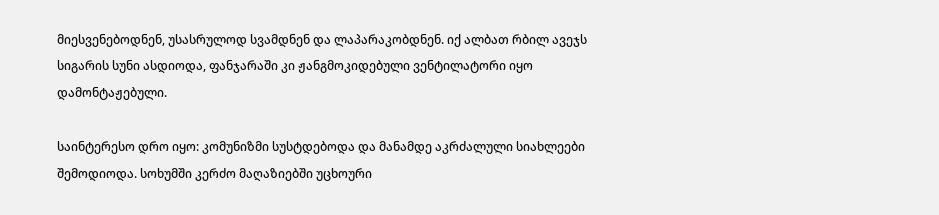მიესვენებოდნენ, უსასრულოდ სვამდნენ და ლაპარაკობდნენ. იქ ალბათ რბილ ავეჯს სიგარის სუნი ასდიოდა, ფანჯარაში კი ჟანგმოკიდებული ვენტილატორი იყო დამონტაჟებული.

საინტერესო დრო იყო: კომუნიზმი სუსტდებოდა და მანამდე აკრძალული სიახლეები შემოდიოდა. სოხუმში კერძო მაღაზიებში უცხოური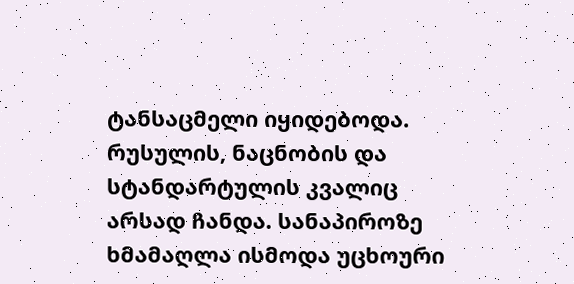ტანსაცმელი იყიდებოდა. რუსულის, ნაცნობის და სტანდარტულის კვალიც არსად ჩანდა. სანაპიროზე ხმამაღლა ისმოდა უცხოური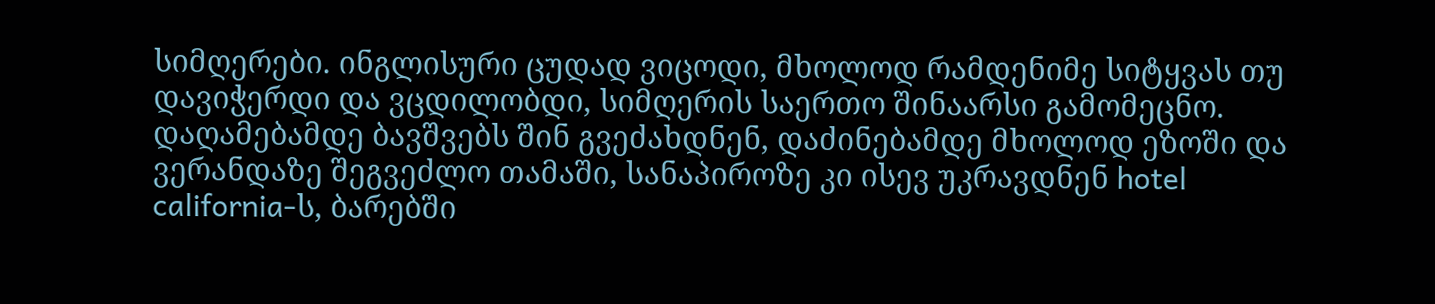სიმღერები. ინგლისური ცუდად ვიცოდი, მხოლოდ რამდენიმე სიტყვას თუ დავიჭერდი და ვცდილობდი, სიმღერის საერთო შინაარსი გამომეცნო. დაღამებამდე ბავშვებს შინ გვეძახდნენ, დაძინებამდე მხოლოდ ეზოში და ვერანდაზე შეგვეძლო თამაში, სანაპიროზე კი ისევ უკრავდნენ hotel california-ს, ბარებში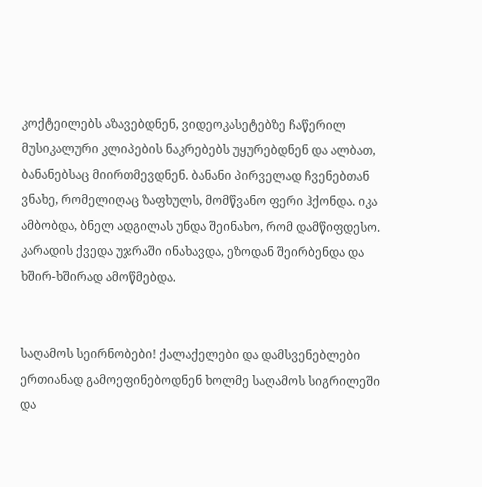კოქტეილებს აზავებდნენ, ვიდეოკასეტებზე ჩაწერილ მუსიკალური კლიპების ნაკრებებს უყურებდნენ და ალბათ, ბანანებსაც მიირთმევდნენ. ბანანი პირველად ჩვენებთან ვნახე, რომელიღაც ზაფხულს, მომწვანო ფერი ჰქონდა. იკა ამბობდა, ბნელ ადგილას უნდა შეინახო, რომ დამწიფდესო. კარადის ქვედა უჯრაში ინახავდა, ეზოდან შეირბენდა და ხშირ-ხშირად ამოწმებდა.


საღამოს სეირნობები! ქალაქელები და დამსვენებლები ერთიანად გამოეფინებოდნენ ხოლმე საღამოს სიგრილეში და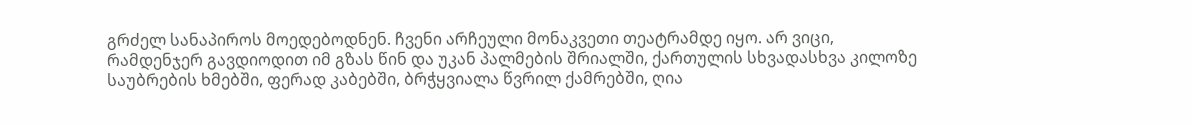გრძელ სანაპიროს მოედებოდნენ. ჩვენი არჩეული მონაკვეთი თეატრამდე იყო. არ ვიცი, რამდენჯერ გავდიოდით იმ გზას წინ და უკან პალმების შრიალში, ქართულის სხვადასხვა კილოზე საუბრების ხმებში, ფერად კაბებში, ბრჭყვიალა წვრილ ქამრებში, ღია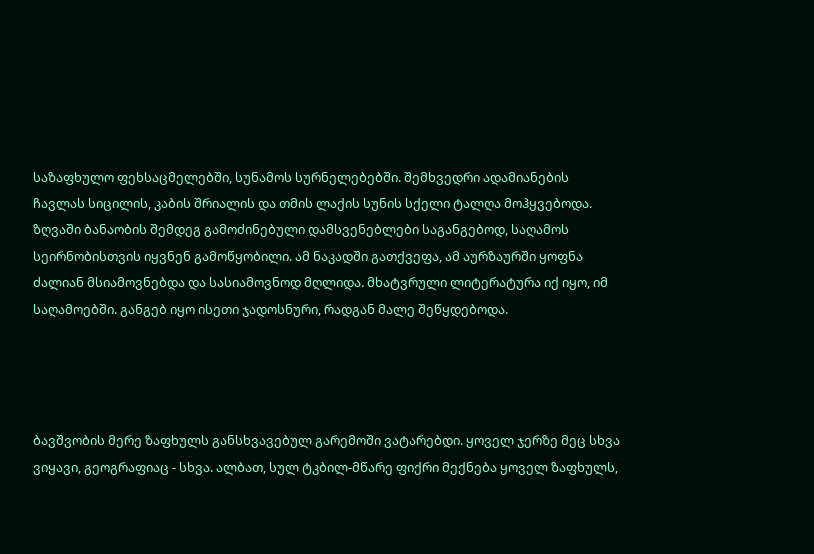საზაფხულო ფეხსაცმელებში, სუნამოს სურნელებებში. შემხვედრი ადამიანების ჩავლას სიცილის, კაბის შრიალის და თმის ლაქის სუნის სქელი ტალღა მოჰყვებოდა. ზღვაში ბანაობის შემდეგ გამოძინებული დამსვენებლები საგანგებოდ, საღამოს სეირნობისთვის იყვნენ გამოწყობილი. ამ ნაკადში გათქვეფა, ამ აურზაურში ყოფნა ძალიან მსიამოვნებდა და სასიამოვნოდ მღლიდა. მხატვრული ლიტერატურა იქ იყო, იმ საღამოებში. განგებ იყო ისეთი ჯადოსნური, რადგან მალე შეწყდებოდა.




ბავშვობის მერე ზაფხულს განსხვავებულ გარემოში ვატარებდი. ყოველ ჯერზე მეც სხვა ვიყავი, გეოგრაფიაც - სხვა. ალბათ, სულ ტკბილ-მწარე ფიქრი მექნება ყოველ ზაფხულს,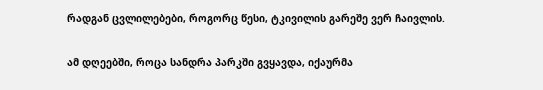რადგან ცვლილებები, როგორც წესი, ტკივილის გარეშე ვერ ჩაივლის.

ამ დღეებში, როცა სანდრა პარკში გვყავდა, იქაურმა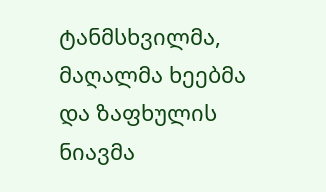ტანმსხვილმა, მაღალმა ხეებმა და ზაფხულის ნიავმა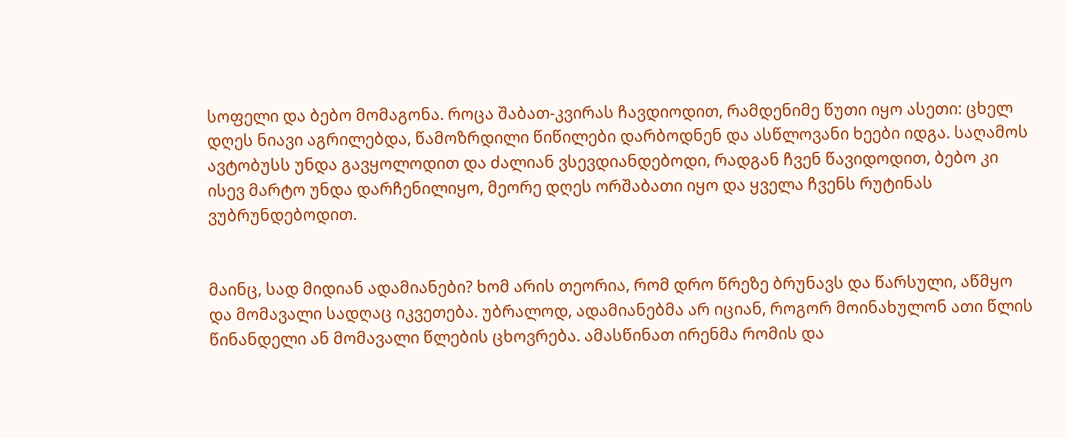სოფელი და ბებო მომაგონა. როცა შაბათ-კვირას ჩავდიოდით, რამდენიმე წუთი იყო ასეთი: ცხელ დღეს ნიავი აგრილებდა, წამოზრდილი წიწილები დარბოდნენ და ასწლოვანი ხეები იდგა. საღამოს ავტობუსს უნდა გავყოლოდით და ძალიან ვსევდიანდებოდი, რადგან ჩვენ წავიდოდით, ბებო კი ისევ მარტო უნდა დარჩენილიყო, მეორე დღეს ორშაბათი იყო და ყველა ჩვენს რუტინას ვუბრუნდებოდით.


მაინც, სად მიდიან ადამიანები? ხომ არის თეორია, რომ დრო წრეზე ბრუნავს და წარსული, აწმყო და მომავალი სადღაც იკვეთება. უბრალოდ, ადამიანებმა არ იციან, როგორ მოინახულონ ათი წლის წინანდელი ან მომავალი წლების ცხოვრება. ამასწინათ ირენმა რომის და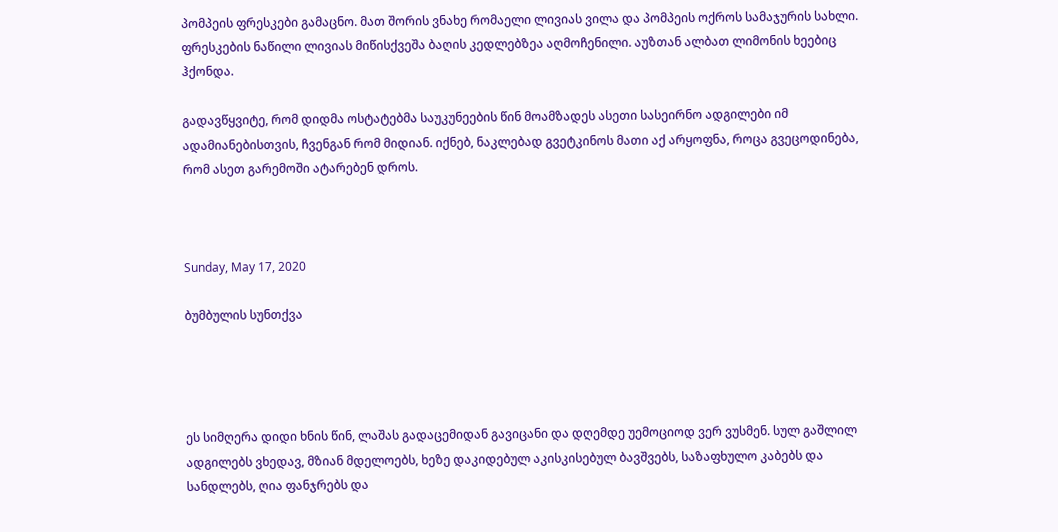პომპეის ფრესკები გამაცნო. მათ შორის ვნახე რომაელი ლივიას ვილა და პომპეის ოქროს სამაჯურის სახლი. ფრესკების ნაწილი ლივიას მიწისქვეშა ბაღის კედლებზეა აღმოჩენილი. აუზთან ალბათ ლიმონის ხეებიც ჰქონდა.

გადავწყვიტე, რომ დიდმა ოსტატებმა საუკუნეების წინ მოამზადეს ასეთი სასეირნო ადგილები იმ ადამიანებისთვის, ჩვენგან რომ მიდიან. იქნებ, ნაკლებად გვეტკინოს მათი აქ არყოფნა, როცა გვეცოდინება, რომ ასეთ გარემოში ატარებენ დროს.



Sunday, May 17, 2020

ბუმბულის სუნთქვა




ეს სიმღერა დიდი ხნის წინ, ლაშას გადაცემიდან გავიცანი და დღემდე უემოციოდ ვერ ვუსმენ. სულ გაშლილ ადგილებს ვხედავ, მზიან მდელოებს, ხეზე დაკიდებულ აკისკისებულ ბავშვებს, საზაფხულო კაბებს და სანდლებს, ღია ფანჯრებს და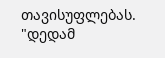თავისუფლებას. "დედამ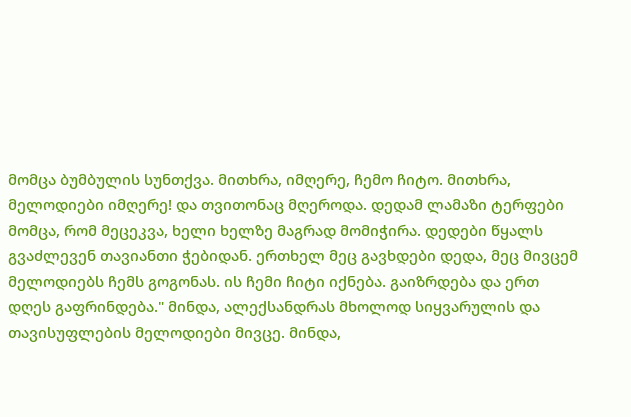მომცა ბუმბულის სუნთქვა. მითხრა, იმღერე, ჩემო ჩიტო. მითხრა, მელოდიები იმღერე! და თვითონაც მღეროდა. დედამ ლამაზი ტერფები მომცა, რომ მეცეკვა, ხელი ხელზე მაგრად მომიჭირა. დედები წყალს გვაძლევენ თავიანთი ჭებიდან. ერთხელ მეც გავხდები დედა, მეც მივცემ მელოდიებს ჩემს გოგონას. ის ჩემი ჩიტი იქნება. გაიზრდება და ერთ დღეს გაფრინდება." მინდა, ალექსანდრას მხოლოდ სიყვარულის და თავისუფლების მელოდიები მივცე. მინდა,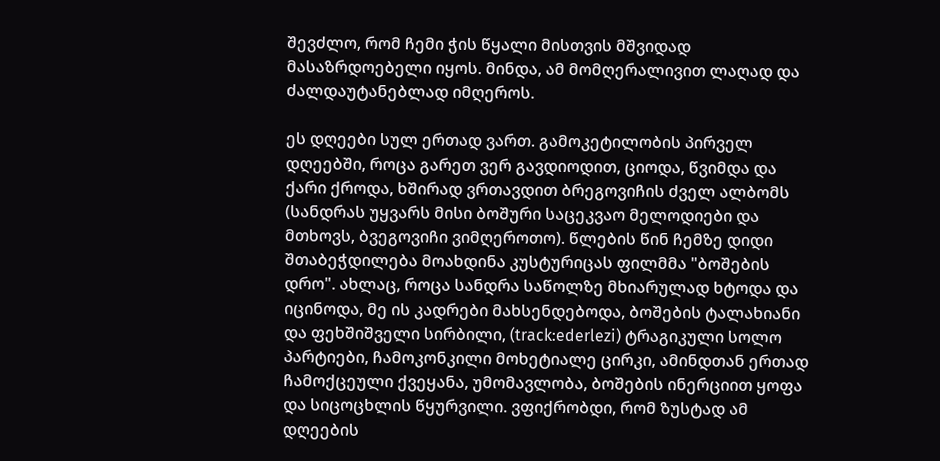შევძლო, რომ ჩემი ჭის წყალი მისთვის მშვიდად მასაზრდოებელი იყოს. მინდა, ამ მომღერალივით ლაღად და ძალდაუტანებლად იმღეროს.

ეს დღეები სულ ერთად ვართ. გამოკეტილობის პირველ დღეებში, როცა გარეთ ვერ გავდიოდით, ციოდა, წვიმდა და ქარი ქროდა, ხშირად ვრთავდით ბრეგოვიჩის ძველ ალბომს (სანდრას უყვარს მისი ბოშური საცეკვაო მელოდიები და მთხოვს, ბვეგოვიჩი ვიმღეროთო). წლების წინ ჩემზე დიდი შთაბეჭდილება მოახდინა კუსტურიცას ფილმმა "ბოშების დრო". ახლაც, როცა სანდრა საწოლზე მხიარულად ხტოდა და იცინოდა, მე ის კადრები მახსენდებოდა, ბოშების ტალახიანი და ფეხშიშველი სირბილი, (track:ederlezi) ტრაგიკული სოლო პარტიები, ჩამოკონკილი მოხეტიალე ცირკი, ამინდთან ერთად ჩამოქცეული ქვეყანა, უმომავლობა, ბოშების ინერციით ყოფა და სიცოცხლის წყურვილი. ვფიქრობდი, რომ ზუსტად ამ დღეების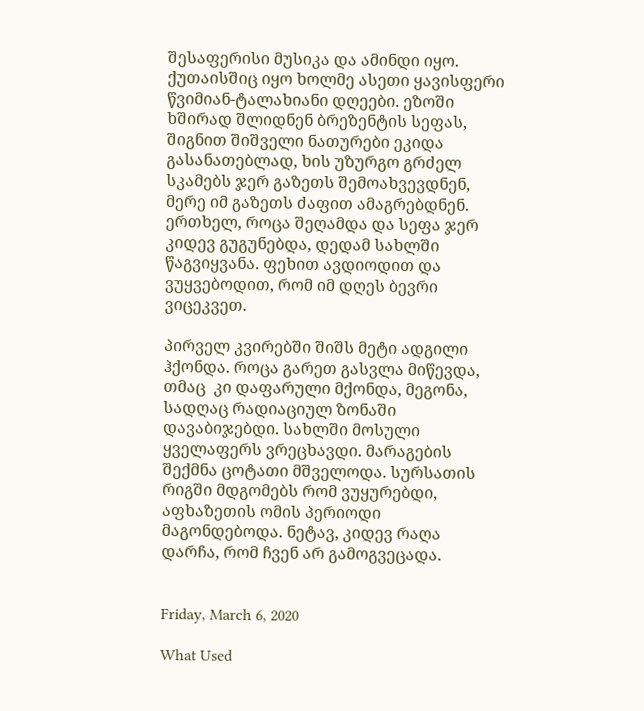შესაფერისი მუსიკა და ამინდი იყო. ქუთაისშიც იყო ხოლმე ასეთი ყავისფერი წვიმიან-ტალახიანი დღეები. ეზოში ხშირად შლიდნენ ბრეზენტის სეფას, შიგნით შიშველი ნათურები ეკიდა გასანათებლად, ხის უზურგო გრძელ სკამებს ჯერ გაზეთს შემოახვევდნენ, მერე იმ გაზეთს ძაფით ამაგრებდნენ. ერთხელ, როცა შეღამდა და სეფა ჯერ კიდევ გუგუნებდა, დედამ სახლში წაგვიყვანა. ფეხით ავდიოდით და ვუყვებოდით, რომ იმ დღეს ბევრი ვიცეკვეთ.

პირველ კვირებში შიშს მეტი ადგილი ჰქონდა. როცა გარეთ გასვლა მიწევდა, თმაც  კი დაფარული მქონდა, მეგონა, სადღაც რადიაციულ ზონაში დავაბიჯებდი. სახლში მოსული ყველაფერს ვრეცხავდი. მარაგების შექმნა ცოტათი მშველოდა. სურსათის რიგში მდგომებს რომ ვუყურებდი, აფხაზეთის ომის პერიოდი მაგონდებოდა. ნეტავ, კიდევ რაღა დარჩა, რომ ჩვენ არ გამოგვეცადა.


Friday, March 6, 2020

What Used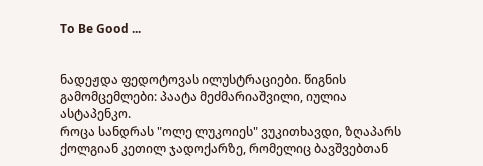To Be Good ...


ნადეჟდა ფედოტოვას ილუსტრაციები. წიგნის გამომცემლები: პაატა მეძმარიაშვილი, იულია ასტაპენკო.
როცა სანდრას "ოლე ლუკოიეს" ვუკითხავდი, ზღაპარს ქოლგიან კეთილ ჯადოქარზე, რომელიც ბავშვებთან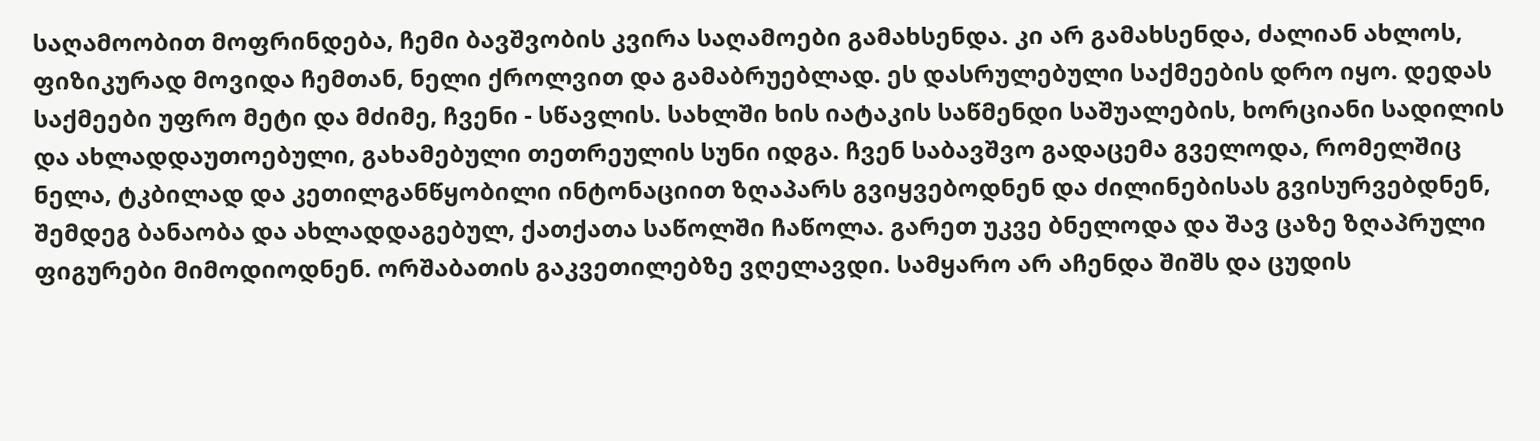საღამოობით მოფრინდება, ჩემი ბავშვობის კვირა საღამოები გამახსენდა. კი არ გამახსენდა, ძალიან ახლოს, ფიზიკურად მოვიდა ჩემთან, ნელი ქროლვით და გამაბრუებლად. ეს დასრულებული საქმეების დრო იყო. დედას საქმეები უფრო მეტი და მძიმე, ჩვენი - სწავლის. სახლში ხის იატაკის საწმენდი საშუალების, ხორციანი სადილის და ახლადდაუთოებული, გახამებული თეთრეულის სუნი იდგა. ჩვენ საბავშვო გადაცემა გველოდა, რომელშიც ნელა, ტკბილად და კეთილგანწყობილი ინტონაციით ზღაპარს გვიყვებოდნენ და ძილინებისას გვისურვებდნენ, შემდეგ ბანაობა და ახლადდაგებულ, ქათქათა საწოლში ჩაწოლა. გარეთ უკვე ბნელოდა და შავ ცაზე ზღაპრული ფიგურები მიმოდიოდნენ. ორშაბათის გაკვეთილებზე ვღელავდი. სამყარო არ აჩენდა შიშს და ცუდის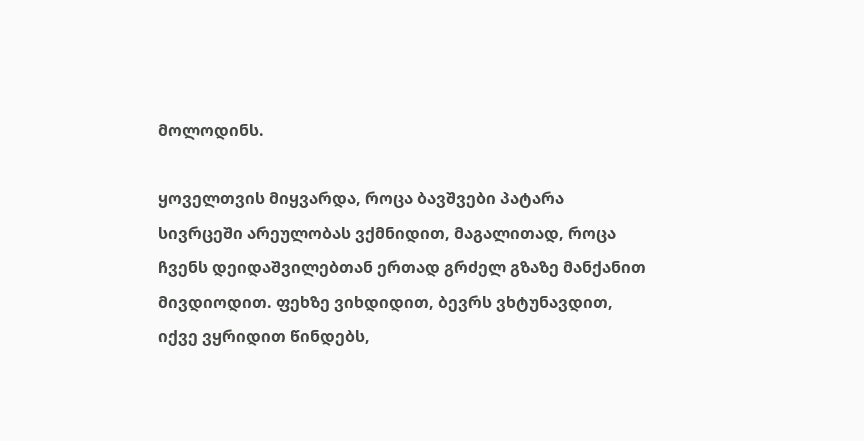მოლოდინს.

ყოველთვის მიყვარდა, როცა ბავშვები პატარა სივრცეში არეულობას ვქმნიდით, მაგალითად, როცა ჩვენს დეიდაშვილებთან ერთად გრძელ გზაზე მანქანით მივდიოდით. ფეხზე ვიხდიდით, ბევრს ვხტუნავდით, იქვე ვყრიდით წინდებს,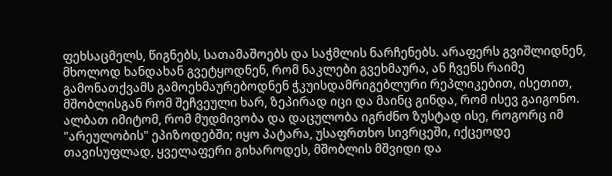ფეხსაცმელს, წიგნებს, სათამაშოებს და საჭმლის ნარჩენებს. არაფერს გვიშლიდნენ, მხოლოდ ხანდახან გვეტყოდნენ, რომ ნაკლები გვეხმაურა, ან ჩვენს რაიმე გამონათქვამს გამოეხმაურებოდნენ ჭკუისდამრიგებლური რეპლიკებით, ისეთით, მშობლისგან რომ შეჩვეული ხარ, ზეპირად იცი და მაინც გინდა, რომ ისევ გაიგონო. ალბათ იმიტომ, რომ მუდმივობა და დაცულობა იგრძნო ზუსტად ისე, როგორც იმ "არეულობის" ეპიზოდებში; იყო პატარა, უსაფრთხო სივრცეში, იქცეოდე თავისუფლად, ყველაფერი გიხაროდეს, მშობლის მშვიდი და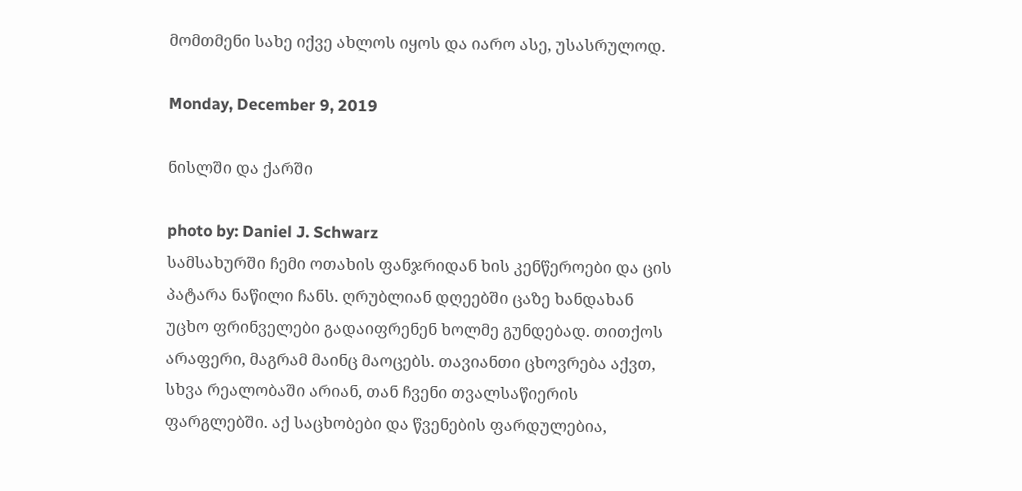მომთმენი სახე იქვე ახლოს იყოს და იარო ასე, უსასრულოდ.

Monday, December 9, 2019

ნისლში და ქარში

photo by: Daniel J. Schwarz
სამსახურში ჩემი ოთახის ფანჯრიდან ხის კენწეროები და ცის პატარა ნაწილი ჩანს. ღრუბლიან დღეებში ცაზე ხანდახან უცხო ფრინველები გადაიფრენენ ხოლმე გუნდებად. თითქოს არაფერი, მაგრამ მაინც მაოცებს. თავიანთი ცხოვრება აქვთ, სხვა რეალობაში არიან, თან ჩვენი თვალსაწიერის ფარგლებში. აქ საცხობები და წვენების ფარდულებია,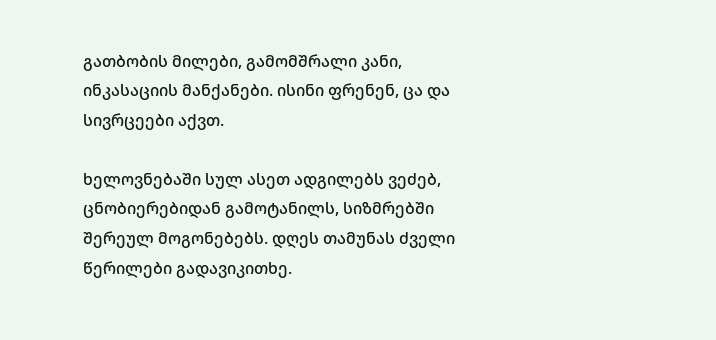გათბობის მილები, გამომშრალი კანი, ინკასაციის მანქანები. ისინი ფრენენ, ცა და სივრცეები აქვთ.

ხელოვნებაში სულ ასეთ ადგილებს ვეძებ, ცნობიერებიდან გამოტანილს, სიზმრებში შერეულ მოგონებებს. დღეს თამუნას ძველი წერილები გადავიკითხე.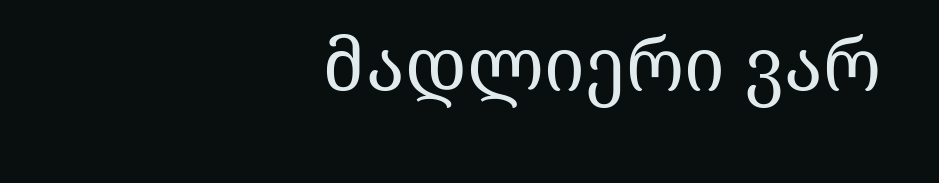მადლიერი ვარ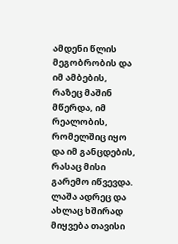ამდენი წლის მეგობრობის და იმ ამბების, რაზეც მაშინ მწერდა, იმ რეალობის, რომელშიც იყო და იმ განცდების, რასაც მისი გარემო იწვევდა. ლაშა ადრეც და ახლაც ხშირად მიყვება თავისი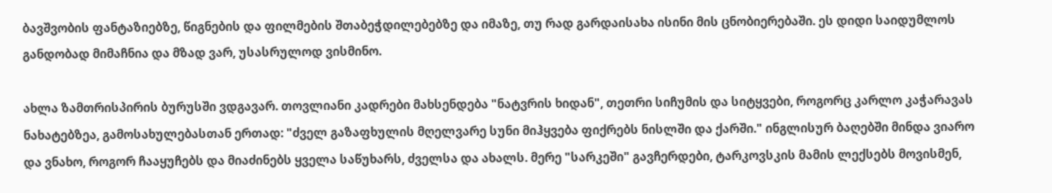ბავშვობის ფანტაზიებზე, წიგნების და ფილმების შთაბეჭდილებებზე და იმაზე, თუ რად გარდაისახა ისინი მის ცნობიერებაში. ეს დიდი საიდუმლოს განდობად მიმაჩნია და მზად ვარ, უსასრულოდ ვისმინო.

ახლა ზამთრისპირის ბურუსში ვდგავარ. თოვლიანი კადრები მახსენდება "ნატვრის ხიდან", თეთრი სიჩუმის და სიტყვები, როგორც კარლო კაჭარავას ნახატებზეა, გამოსახულებასთან ერთად: "ძველ გაზაფხულის მღელვარე სუნი მიჰყვება ფიქრებს ნისლში და ქარში." ინგლისურ ბაღებში მინდა ვიარო  და ვნახო, როგორ ჩააყუჩებს და მიაძინებს ყველა საწუხარს, ძველსა და ახალს. მერე "სარკეში" გავჩერდები, ტარკოვსკის მამის ლექსებს მოვისმენ,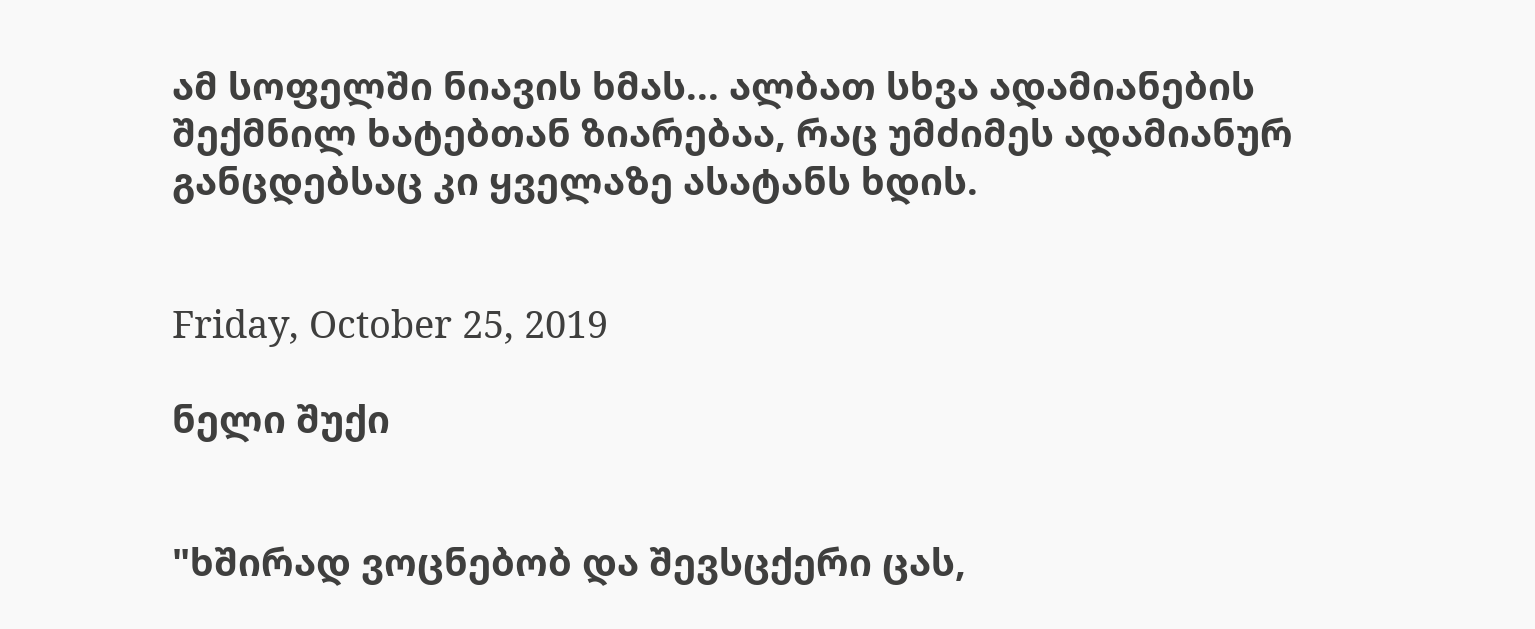ამ სოფელში ნიავის ხმას... ალბათ სხვა ადამიანების შექმნილ ხატებთან ზიარებაა, რაც უმძიმეს ადამიანურ განცდებსაც კი ყველაზე ასატანს ხდის.


Friday, October 25, 2019

ნელი შუქი


"ხშირად ვოცნებობ და შევსცქერი ცას,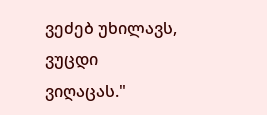ვეძებ უხილავს, ვუცდი ვიღაცას."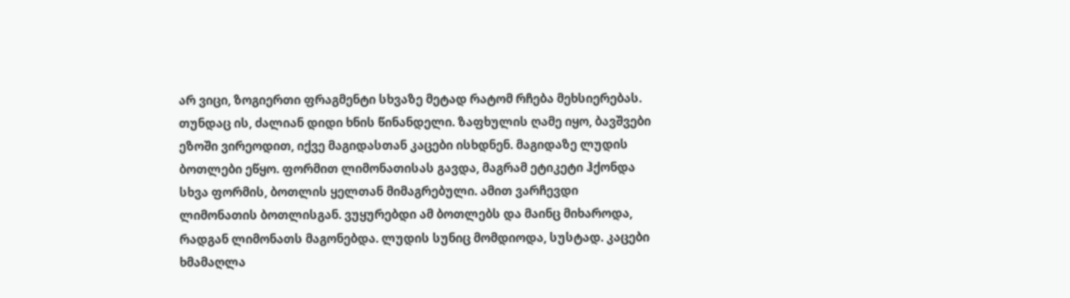არ ვიცი, ზოგიერთი ფრაგმენტი სხვაზე მეტად რატომ რჩება მეხსიერებას. თუნდაც ის, ძალიან დიდი ხნის წინანდელი. ზაფხულის ღამე იყო, ბავშვები ეზოში ვირეოდით, იქვე მაგიდასთან კაცები ისხდნენ. მაგიდაზე ლუდის ბოთლები ეწყო. ფორმით ლიმონათისას გავდა, მაგრამ ეტიკეტი ჰქონდა სხვა ფორმის, ბოთლის ყელთან მიმაგრებული. ამით ვარჩევდი ლიმონათის ბოთლისგან. ვუყურებდი ამ ბოთლებს და მაინც მიხაროდა, რადგან ლიმონათს მაგონებდა. ლუდის სუნიც მომდიოდა, სუსტად. კაცები ხმამაღლა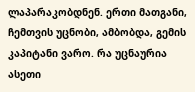ლაპარაკობდნენ. ერთი მათგანი, ჩემთვის უცნობი, ამბობდა, გემის კაპიტანი ვარო. რა უცნაურია ასეთი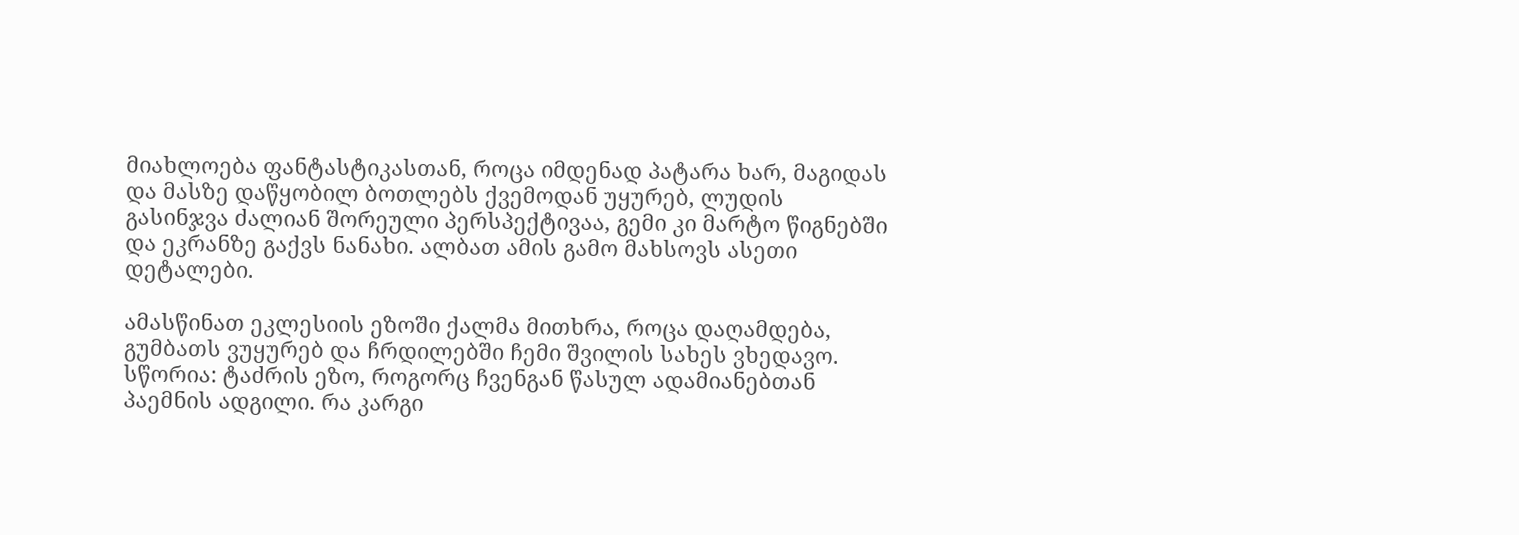მიახლოება ფანტასტიკასთან, როცა იმდენად პატარა ხარ, მაგიდას და მასზე დაწყობილ ბოთლებს ქვემოდან უყურებ, ლუდის გასინჯვა ძალიან შორეული პერსპექტივაა, გემი კი მარტო წიგნებში და ეკრანზე გაქვს ნანახი. ალბათ ამის გამო მახსოვს ასეთი დეტალები.

ამასწინათ ეკლესიის ეზოში ქალმა მითხრა, როცა დაღამდება, გუმბათს ვუყურებ და ჩრდილებში ჩემი შვილის სახეს ვხედავო. სწორია: ტაძრის ეზო, როგორც ჩვენგან წასულ ადამიანებთან პაემნის ადგილი. რა კარგი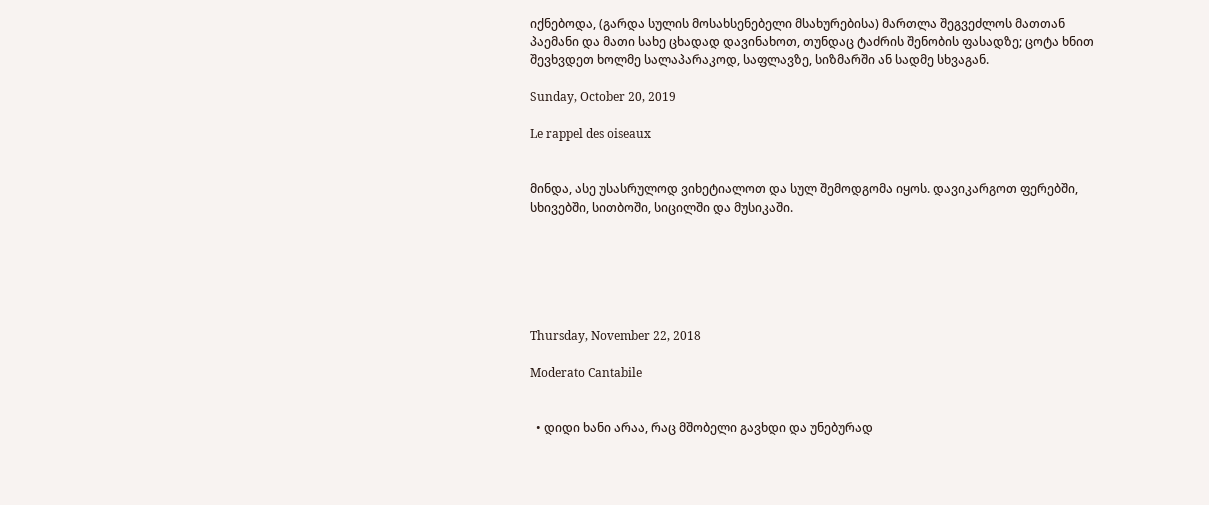იქნებოდა, (გარდა სულის მოსახსენებელი მსახურებისა) მართლა შეგვეძლოს მათთან პაემანი და მათი სახე ცხადად დავინახოთ, თუნდაც ტაძრის შენობის ფასადზე; ცოტა ხნით შევხვდეთ ხოლმე სალაპარაკოდ, საფლავზე, სიზმარში ან სადმე სხვაგან.

Sunday, October 20, 2019

Le rappel des oiseaux


მინდა, ასე უსასრულოდ ვიხეტიალოთ და სულ შემოდგომა იყოს. დავიკარგოთ ფერებში, სხივებში, სითბოში, სიცილში და მუსიკაში.






Thursday, November 22, 2018

Moderato Cantabile


  • დიდი ხანი არაა, რაც მშობელი გავხდი და უნებურად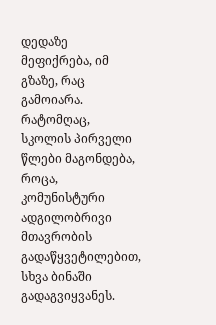დედაზე მეფიქრება, იმ გზაზე, რაც გამოიარა. რატომღაც, სკოლის პირველი წლები მაგონდება, როცა, კომუნისტური ადგილობრივი მთავრობის გადაწყვეტილებით, სხვა ბინაში გადაგვიყვანეს.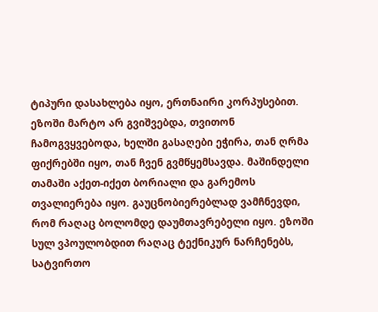ტიპური დასახლება იყო, ერთნაირი კორპუსებით. ეზოში მარტო არ გვიშვებდა, თვითონ ჩამოგვყვებოდა, ხელში გასაღები ეჭირა, თან ღრმა ფიქრებში იყო, თან ჩვენ გვმწყემსავდა. მაშინდელი  თამაში აქეთ-იქეთ ბორიალი და გარემოს თვალიერება იყო. გაუცნობიერებლად ვამჩნევდი, რომ რაღაც ბოლომდე დაუმთავრებელი იყო. ეზოში სულ ვპოულობდით რაღაც ტექნიკურ ნარჩენებს, სატვირთო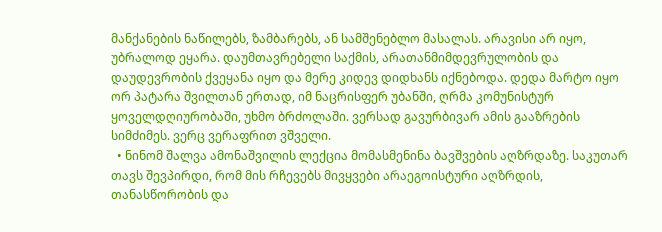მანქანების ნაწილებს, ზამბარებს, ან სამშენებლო მასალას. არავისი არ იყო, უბრალოდ ეყარა. დაუმთავრებელი საქმის, არათანმიმდევრულობის და დაუდევრობის ქვეყანა იყო და მერე კიდევ დიდხანს იქნებოდა. დედა მარტო იყო ორ პატარა შვილთან ერთად, იმ ნაცრისფერ უბანში, ღრმა კომუნისტურ ყოველდღიურობაში, უხმო ბრძოლაში. ვერსად გავურბივარ ამის გააზრების სიმძიმეს. ვერც ვერაფრით ვშველი.
  • ნინომ შალვა ამონაშვილის ლექცია მომასმენინა ბავშვების აღზრდაზე. საკუთარ თავს შევპირდი, რომ მის რჩევებს მივყვები არაეგოისტური აღზრდის, თანასწორობის და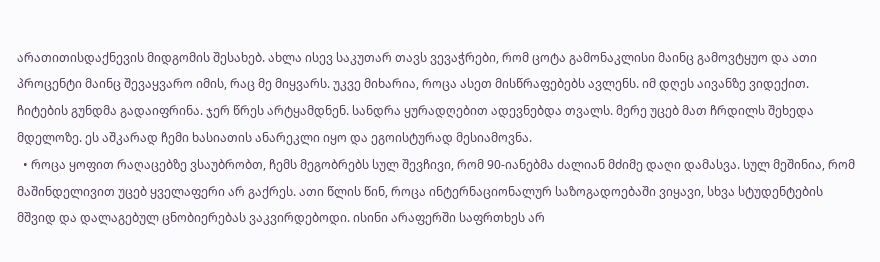არათითისდაქნევის მიდგომის შესახებ. ახლა ისევ საკუთარ თავს ვევაჭრები, რომ ცოტა გამონაკლისი მაინც გამოვტყუო და ათი პროცენტი მაინც შევაყვარო იმის, რაც მე მიყვარს. უკვე მიხარია, როცა ასეთ მისწრაფებებს ავლენს. იმ დღეს აივანზე ვიდექით. ჩიტების გუნდმა გადაიფრინა. ჯერ წრეს არტყამდნენ. სანდრა ყურადღებით ადევნებდა თვალს. მერე უცებ მათ ჩრდილს შეხედა მდელოზე. ეს აშკარად ჩემი ხასიათის ანარეკლი იყო და ეგოისტურად მესიამოვნა.
  • როცა ყოფით რაღაცებზე ვსაუბრობთ, ჩემს მეგობრებს სულ შევჩივი, რომ 90-იანებმა ძალიან მძიმე დაღი დამასვა. სულ მეშინია, რომ მაშინდელივით უცებ ყველაფერი არ გაქრეს. ათი წლის წინ, როცა ინტერნაციონალურ საზოგადოებაში ვიყავი, სხვა სტუდენტების მშვიდ და დალაგებულ ცნობიერებას ვაკვირდებოდი. ისინი არაფერში საფრთხეს არ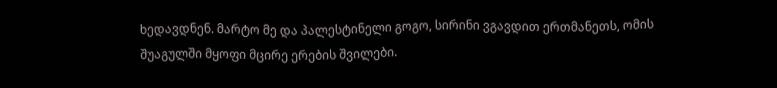ხედავდნენ. მარტო მე და პალესტინელი გოგო, სირინი ვგავდით ერთმანეთს, ომის შუაგულში მყოფი მცირე ერების შვილები.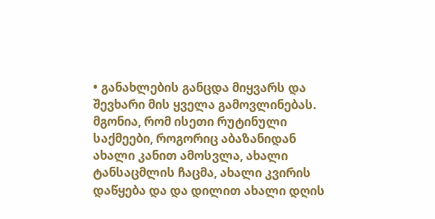• განახლების განცდა მიყვარს და შევხარი მის ყველა გამოვლინებას. მგონია, რომ ისეთი რუტინული საქმეები, როგორიც აბაზანიდან ახალი კანით ამოსვლა, ახალი ტანსაცმლის ჩაცმა, ახალი კვირის დაწყება და და დილით ახალი დღის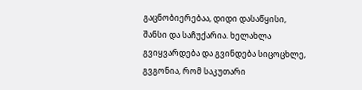გაცნობიერებაა, დიდი დასაწყისი, შანსი და საჩუქარია. ხელახლა გვიყვარდება და გვინდება სიცოცხლე, გვგონია, რომ საკუთარი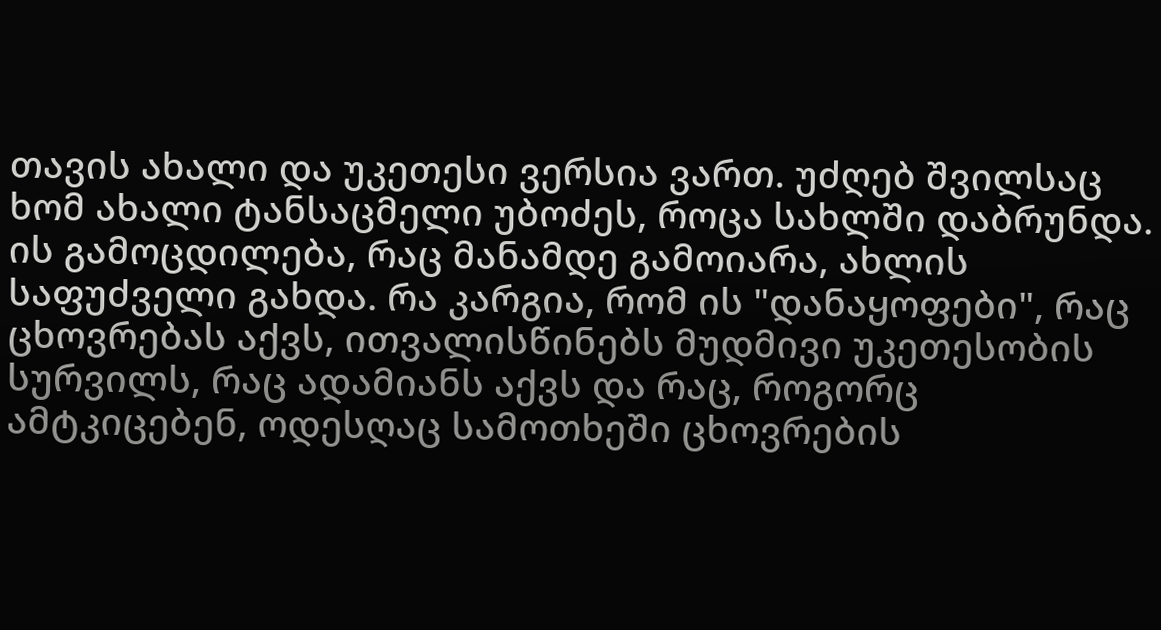თავის ახალი და უკეთესი ვერსია ვართ. უძღებ შვილსაც ხომ ახალი ტანსაცმელი უბოძეს, როცა სახლში დაბრუნდა. ის გამოცდილება, რაც მანამდე გამოიარა, ახლის საფუძველი გახდა. რა კარგია, რომ ის "დანაყოფები", რაც ცხოვრებას აქვს, ითვალისწინებს მუდმივი უკეთესობის სურვილს, რაც ადამიანს აქვს და რაც, როგორც ამტკიცებენ, ოდესღაც სამოთხეში ცხოვრების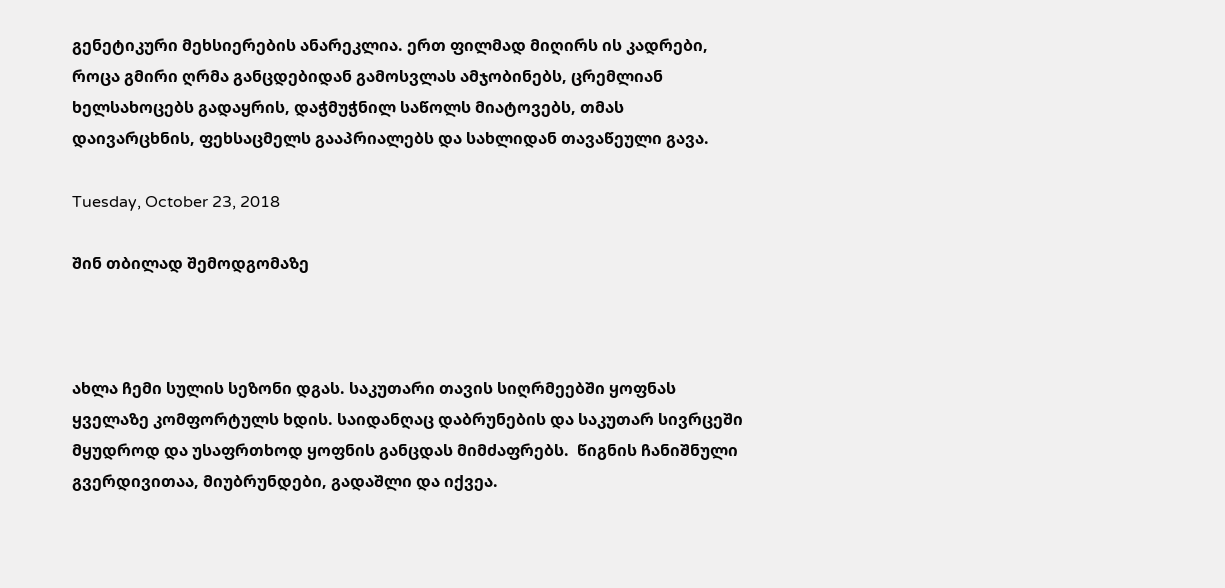გენეტიკური მეხსიერების ანარეკლია. ერთ ფილმად მიღირს ის კადრები, როცა გმირი ღრმა განცდებიდან გამოსვლას ამჯობინებს, ცრემლიან ხელსახოცებს გადაყრის, დაჭმუჭნილ საწოლს მიატოვებს, თმას დაივარცხნის, ფეხსაცმელს გააპრიალებს და სახლიდან თავაწეული გავა.

Tuesday, October 23, 2018

შინ თბილად შემოდგომაზე



ახლა ჩემი სულის სეზონი დგას. საკუთარი თავის სიღრმეებში ყოფნას ყველაზე კომფორტულს ხდის. საიდანღაც დაბრუნების და საკუთარ სივრცეში მყუდროდ და უსაფრთხოდ ყოფნის განცდას მიმძაფრებს.  წიგნის ჩანიშნული გვერდივითაა, მიუბრუნდები, გადაშლი და იქვეა.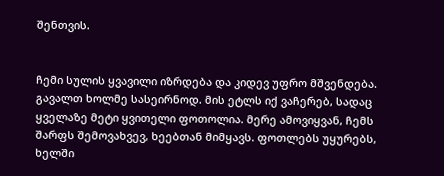შენთვის.


ჩემი სულის ყვავილი იზრდება და კიდევ უფრო მშვენდება. გავალთ ხოლმე სასეირნოდ. მის ეტლს იქ ვაჩერებ, სადაც ყველაზე მეტი ყვითელი ფოთოლია. მერე ამოვიყვან, ჩემს შარფს შემოვახვევ, ხეებთან მიმყავს. ფოთლებს უყურებს, ხელში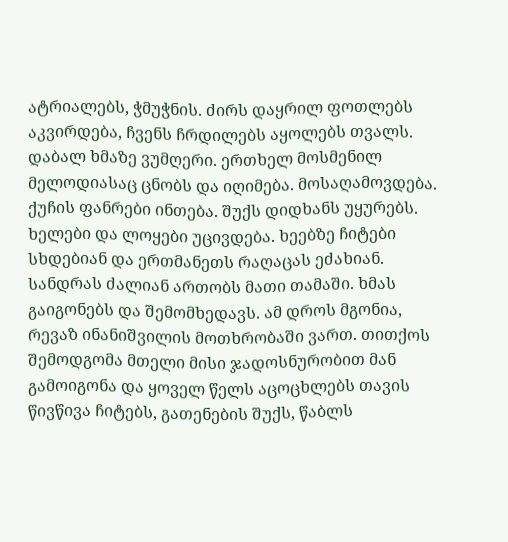ატრიალებს, ჭმუჭნის. ძირს დაყრილ ფოთლებს აკვირდება, ჩვენს ჩრდილებს აყოლებს თვალს. დაბალ ხმაზე ვუმღერი. ერთხელ მოსმენილ მელოდიასაც ცნობს და იღიმება. მოსაღამოვდება. ქუჩის ფანრები ინთება. შუქს დიდხანს უყურებს. ხელები და ლოყები უცივდება. ხეებზე ჩიტები სხდებიან და ერთმანეთს რაღაცას ეძახიან. სანდრას ძალიან ართობს მათი თამაში. ხმას გაიგონებს და შემომხედავს. ამ დროს მგონია, რევაზ ინანიშვილის მოთხრობაში ვართ. თითქოს შემოდგომა მთელი მისი ჯადოსნურობით მან გამოიგონა და ყოველ წელს აცოცხლებს თავის წივწივა ჩიტებს, გათენების შუქს, წაბლს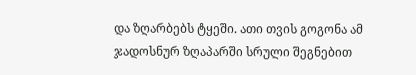და ზღარბებს ტყეში. ათი თვის გოგონა ამ ჯადოსნურ ზღაპარში სრული შეგნებით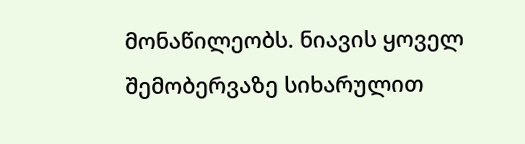მონაწილეობს. ნიავის ყოველ შემობერვაზე სიხარულით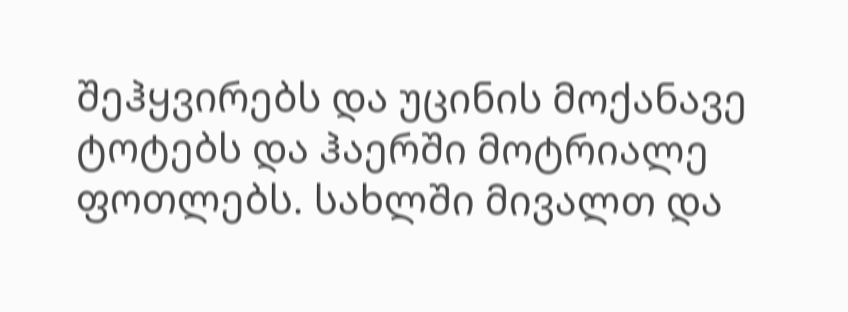შეჰყვირებს და უცინის მოქანავე ტოტებს და ჰაერში მოტრიალე ფოთლებს. სახლში მივალთ და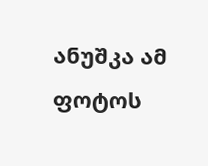ანუშკა ამ ფოტოს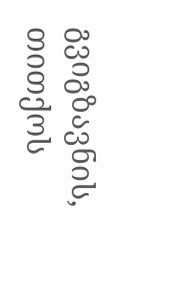გვიგზავნის, თითქოს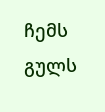ჩემს გულს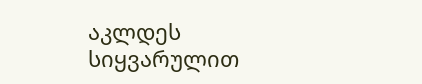აკლდეს სიყვარულით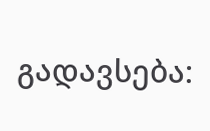გადავსება: